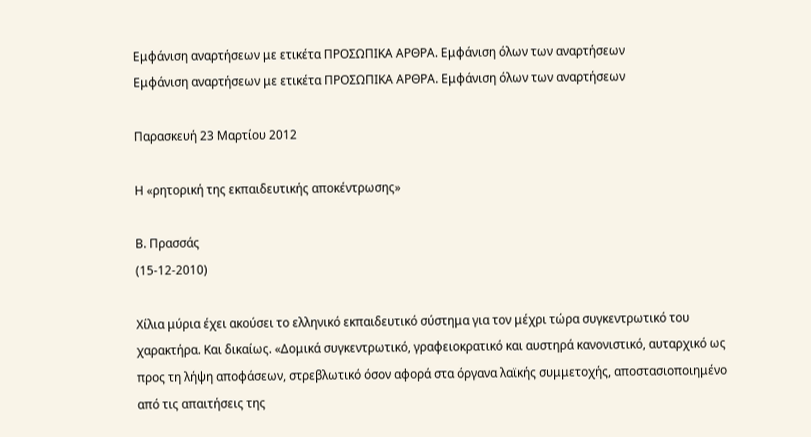Εμφάνιση αναρτήσεων με ετικέτα ΠΡΟΣΩΠΙΚΑ ΑΡΘΡΑ. Εμφάνιση όλων των αναρτήσεων
Εμφάνιση αναρτήσεων με ετικέτα ΠΡΟΣΩΠΙΚΑ ΑΡΘΡΑ. Εμφάνιση όλων των αναρτήσεων

Παρασκευή 23 Μαρτίου 2012

Η «ρητορική της εκπαιδευτικής αποκέντρωσης»

Β. Πρασσάς
(15-12-2010)

Χίλια μύρια έχει ακούσει το ελληνικό εκπαιδευτικό σύστημα για τον μέχρι τώρα συγκεντρωτικό του χαρακτήρα. Και δικαίως. «Δομικά συγκεντρωτικό, γραφειοκρατικό και αυστηρά κανονιστικό, αυταρχικό ως προς τη λήψη αποφάσεων, στρεβλωτικό όσον αφορά στα όργανα λαϊκής συμμετοχής, αποστασιοποιημένο από τις απαιτήσεις της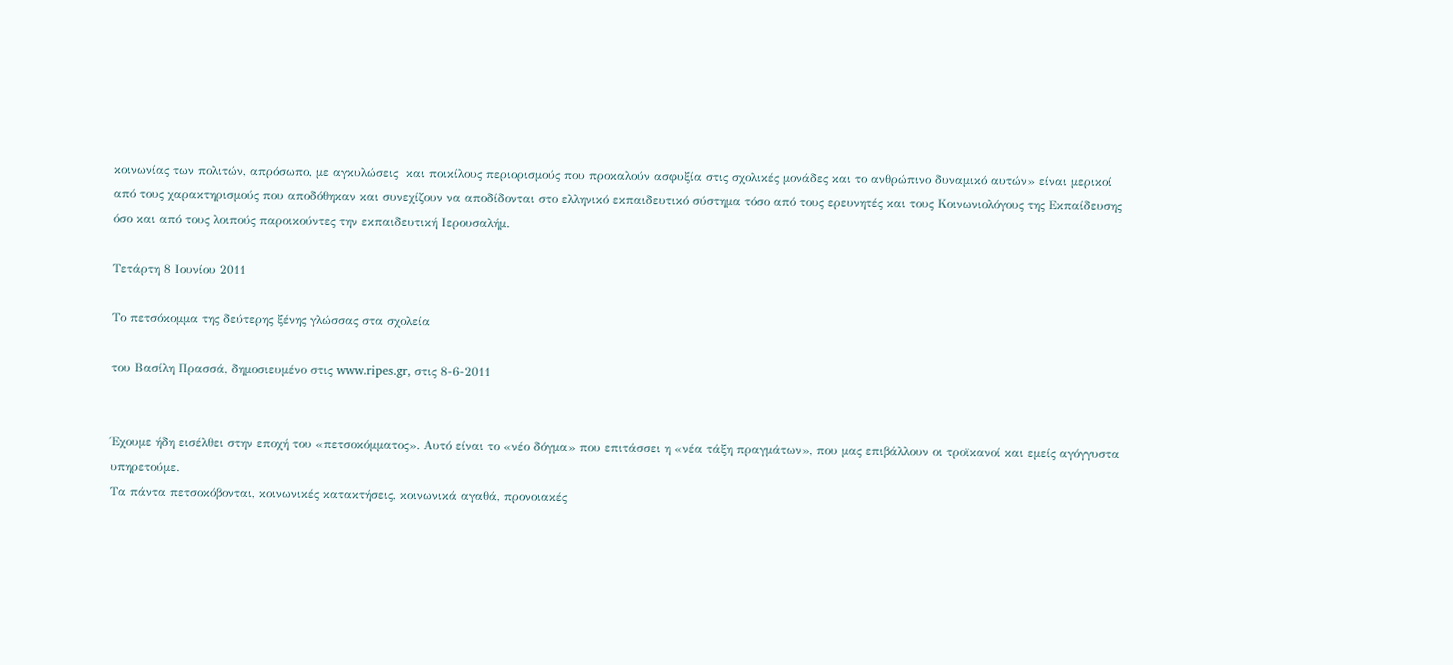κοινωνίας των πολιτών, απρόσωπο, με αγκυλώσεις  και ποικίλους περιορισμούς που προκαλούν ασφυξία στις σχολικές μονάδες και το ανθρώπινο δυναμικό αυτών» είναι μερικοί από τους χαρακτηρισμούς που αποδόθηκαν και συνεχίζουν να αποδίδονται στο ελληνικό εκπαιδευτικό σύστημα τόσο από τους ερευνητές και τους Κοινωνιολόγους της Εκπαίδευσης όσο και από τους λοιπούς παροικούντες την εκπαιδευτική Ιερουσαλήμ.

Τετάρτη 8 Ιουνίου 2011

Το πετσόκομμα της δεύτερης ξένης γλώσσας στα σχολεία

του Βασίλη Πρασσά, δημοσιευμένο στις www.ripes.gr, στις 8-6-2011


Έχουμε ήδη εισέλθει στην εποχή του «πετσοκόμματος». Αυτό είναι το «νέο δόγμα» που επιτάσσει η «νέα τάξη πραγμάτων», που μας επιβάλλουν οι τροϊκανοί και εμείς αγόγγυστα υπηρετούμε.
Τα πάντα πετσοκόβονται, κοινωνικές κατακτήσεις, κοινωνικά αγαθά, προνοιακές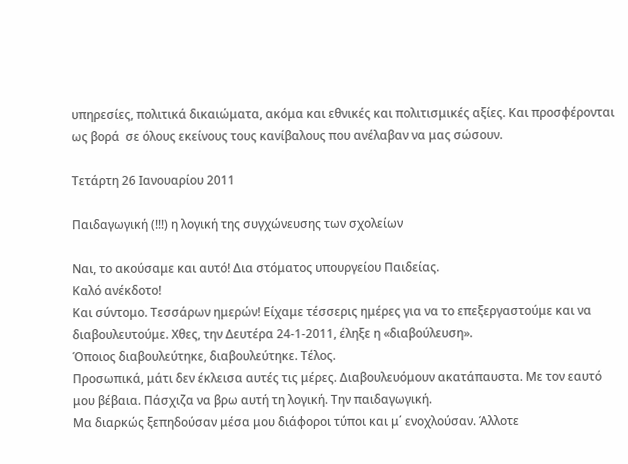υπηρεσίες, πολιτικά δικαιώματα, ακόμα και εθνικές και πολιτισμικές αξίες. Και προσφέρονται ως βορά  σε όλους εκείνους τους κανίβαλους που ανέλαβαν να μας σώσουν.

Τετάρτη 26 Ιανουαρίου 2011

Παιδαγωγική (!!!) η λογική της συγχώνευσης των σχολείων

Ναι, το ακούσαμε και αυτό! Δια στόματος υπουργείου Παιδείας.
Καλό ανέκδοτο!
Και σύντομο. Τεσσάρων ημερών! Είχαμε τέσσερις ημέρες για να το επεξεργαστούμε και να διαβουλευτούμε. Χθες, την Δευτέρα 24-1-2011, έληξε η «διαβούλευση».
Όποιος διαβουλεύτηκε, διαβουλεύτηκε. Τέλος.
Προσωπικά, μάτι δεν έκλεισα αυτές τις μέρες. Διαβουλευόμουν ακατάπαυστα. Με τον εαυτό μου βέβαια. Πάσχιζα να βρω αυτή τη λογική. Την παιδαγωγική.
Μα διαρκώς ξεπηδούσαν μέσα μου διάφοροι τύποι και μ΄ ενοχλούσαν. Άλλοτε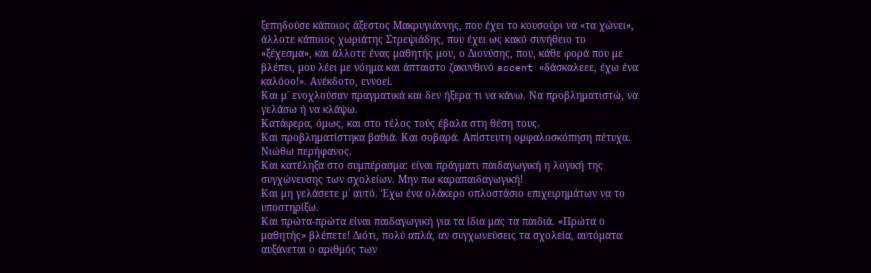ξεπηδούσε κάποιος άξεστος Μακρυγιάννης, που έχει το κουσούρι να «τα χώνει», άλλοτε κάποιος χωριάτης Στρεψιάδης, που έχει ως κακό συνήθειο το «ξέχεσμα», και άλλοτε ένας μαθητής μου, ο Διονύσης, που, κάθε φορά που με βλέπει, μου λέει με νόημα και άπταιστο ζακυνθινό accent «δάσκαλεεε, έχω ένα καλόοο!». Ανέκδοτο, εννοεί.
Και μ΄ ενοχλούσαν πραγματικά και δεν ήξερα τι να κάνω. Να προβληματιστώ, να γελάσω ή να κλάψω.
Κατάφερα, όμως, και στο τέλος τούς έβαλα στη θέση τους.
Και προβληματίστηκα βαθιά. Και σοβαρά. Απίστευτη ομφαλοσκόπηση πέτυχα. Νιώθω περήφανος.
Και κατέληξα στο συμπέρασμα: είναι πράγματι παιδαγωγική η λογική της συγχώνευσης των σχολείων. Μην πω καραπαιδαγωγική!
Και μη γελάσετε μ΄ αυτό. Έχω ένα ολάκερο οπλοστάσιο επιχειρημάτων να το υποστηρίξω.
Και πρώτα-πρώτα είναι παιδαγωγική για τα ίδια μας τα παιδιά. «Πρώτα ο μαθητής» βλέπετε! Διότι, πολύ απλά, αν συγχωνεύσεις τα σχολεία, αυτόματα αυξάνεται ο αριθμός των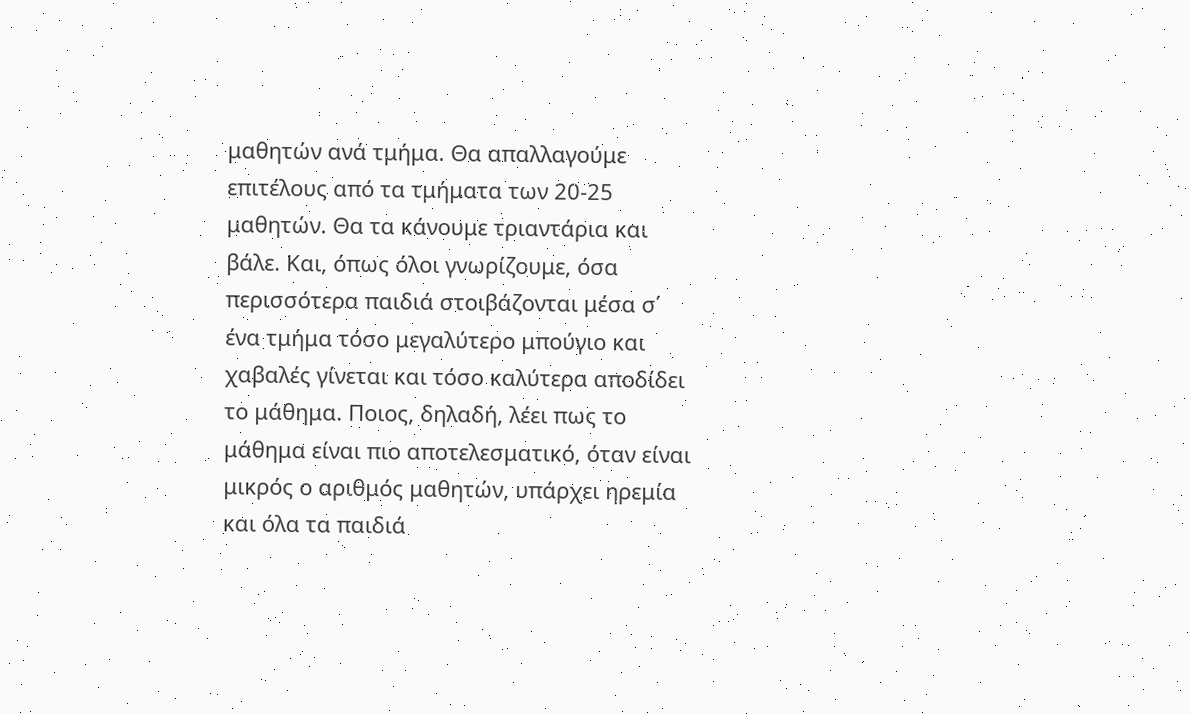μαθητών ανά τμήμα. Θα απαλλαγούμε επιτέλους από τα τμήματα των 20-25 μαθητών. Θα τα κάνουμε τριαντάρια και βάλε. Και, όπως όλοι γνωρίζουμε, όσα περισσότερα παιδιά στοιβάζονται μέσα σ΄ ένα τμήμα τόσο μεγαλύτερο μπούγιο και χαβαλές γίνεται και τόσο καλύτερα αποδίδει το μάθημα. Ποιος, δηλαδή, λέει πως το μάθημα είναι πιο αποτελεσματικό, όταν είναι μικρός ο αριθμός μαθητών, υπάρχει ηρεμία και όλα τα παιδιά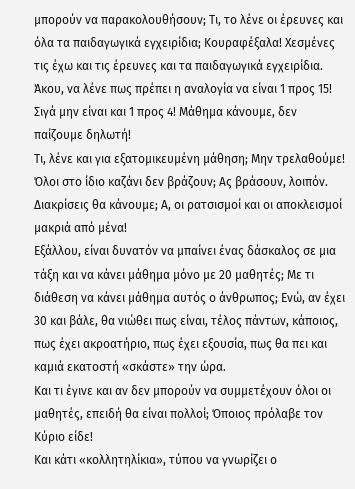μπορούν να παρακολουθήσουν; Τι, το λένε οι έρευνες και όλα τα παιδαγωγικά εγχειρίδια; Κουραφέξαλα! Χεσμένες τις έχω και τις έρευνες και τα παιδαγωγικά εγχειρίδια. Άκου, να λένε πως πρέπει η αναλογία να είναι 1 προς 15! Σιγά μην είναι και 1 προς 4! Μάθημα κάνουμε, δεν παίζουμε δηλωτή!
Τι, λένε και για εξατομικευμένη μάθηση; Μην τρελαθούμε! Όλοι στο ίδιο καζάνι δεν βράζουν; Ας βράσουν, λοιπόν. Διακρίσεις θα κάνουμε; Α, οι ρατσισμοί και οι αποκλεισμοί μακριά από μένα!
Εξάλλου, είναι δυνατόν να μπαίνει ένας δάσκαλος σε μια τάξη και να κάνει μάθημα μόνο με 20 μαθητές; Με τι διάθεση να κάνει μάθημα αυτός ο άνθρωπος; Ενώ, αν έχει 30 και βάλε, θα νιώθει πως είναι, τέλος πάντων, κάποιος, πως έχει ακροατήριο, πως έχει εξουσία, πως θα πει και καμιά εκατοστή «σκάστε» την ώρα.
Και τι έγινε και αν δεν μπορούν να συμμετέχουν όλοι οι μαθητές, επειδή θα είναι πολλοί; Όποιος πρόλαβε τον Κύριο είδε!
Και κάτι «κολλητηλίκια», τύπου να γνωρίζει ο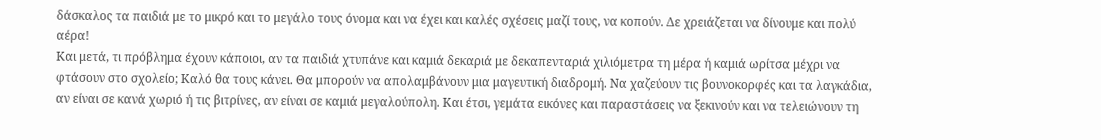δάσκαλος τα παιδιά με το μικρό και το μεγάλο τους όνομα και να έχει και καλές σχέσεις μαζί τους, να κοπούν. Δε χρειάζεται να δίνουμε και πολύ αέρα!
Και μετά, τι πρόβλημα έχουν κάποιοι, αν τα παιδιά χτυπάνε και καμιά δεκαριά με δεκαπενταριά χιλιόμετρα τη μέρα ή καμιά ωρίτσα μέχρι να φτάσουν στο σχολείο; Καλό θα τους κάνει. Θα μπορούν να απολαμβάνουν μια μαγευτική διαδρομή. Να χαζεύουν τις βουνοκορφές και τα λαγκάδια, αν είναι σε κανά χωριό ή τις βιτρίνες, αν είναι σε καμιά μεγαλούπολη. Και έτσι, γεμάτα εικόνες και παραστάσεις να ξεκινούν και να τελειώνουν τη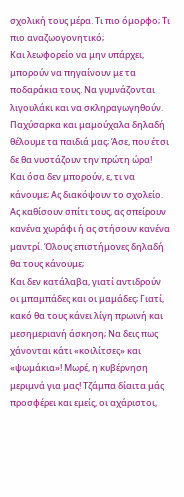σχολική τους μέρα. Τι πιο όμορφο; Τι πιο αναζωογονητικό;
Και λεωφορείο να μην υπάρχει, μπορούν να πηγαίνουν με τα ποδαράκια τους. Να γυμνάζονται λιγουλάκι και να σκληραγωγηθούν. Παχύσαρκα και μαμούχαλα δηλαδή θέλουμε τα παιδιά μας; Άσε, που έτσι δε θα νυστάζουν την πρώτη ώρα!
Και όσα δεν μπορούν, ε, τι να κάνουμε; Ας διακόψουν το σχολείο. Ας καθίσουν σπίτι τους, ας σπείρουν κανένα χωράφι ή ας στήσουν κανένα μαντρί. Όλους επιστήμονες δηλαδή θα τους κάνουμε;
Και δεν κατάλαβα, γιατί αντιδρούν οι μπαμπάδες και οι μαμάδες; Γιατί, κακό θα τους κάνει λίγη πρωινή και μεσημεριανή άσκηση; Να δεις πως χάνονται κάτι «κοιλίτσες» και «ψωμάκια»! Μωρέ, η κυβέρνηση μεριμνά για μας! Τζάμπα δίαιτα μάς προσφέρει και εμείς, οι αχάριστοι,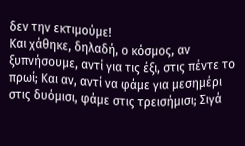δεν την εκτιμούμε!
Και χάθηκε, δηλαδή, ο κόσμος, αν ξυπνήσουμε, αντί για τις έξι, στις πέντε το πρωί; Και αν, αντί να φάμε για μεσημέρι στις δυόμισι, φάμε στις τρεισήμισι; Σιγά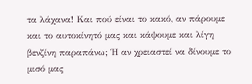τα λάχανα! Και πού είναι το κακό, αν πάρουμε και το αυτοκίνητό μας και κάψουμε και λίγη βενζίνη παραπάνω; Ή αν χρειαστεί να δίνουμε το μισό μας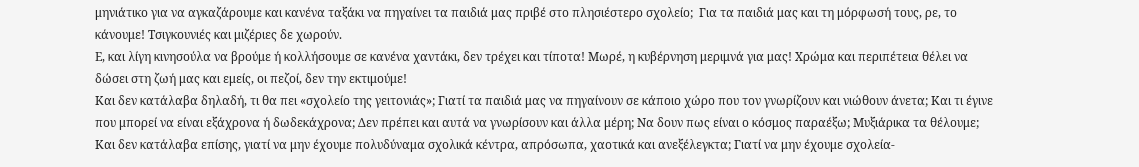μηνιάτικο για να αγκαζάρουμε και κανένα ταξάκι να πηγαίνει τα παιδιά μας πριβέ στο πλησιέστερο σχολείο;  Για τα παιδιά μας και τη μόρφωσή τους, ρε, το κάνουμε! Τσιγκουνιές και μιζέριες δε χωρούν.
Ε, και λίγη κινησούλα να βρούμε ή κολλήσουμε σε κανένα χαντάκι, δεν τρέχει και τίποτα! Μωρέ, η κυβέρνηση μεριμνά για μας! Χρώμα και περιπέτεια θέλει να δώσει στη ζωή μας και εμείς, οι πεζοί, δεν την εκτιμούμε!
Και δεν κατάλαβα δηλαδή, τι θα πει «σχολείο της γειτονιάς»; Γιατί τα παιδιά μας να πηγαίνουν σε κάποιο χώρο που τον γνωρίζουν και νιώθουν άνετα; Και τι έγινε που μπορεί να είναι εξάχρονα ή δωδεκάχρονα; Δεν πρέπει και αυτά να γνωρίσουν και άλλα μέρη; Να δουν πως είναι ο κόσμος παραέξω; Μυξιάρικα τα θέλουμε;
Και δεν κατάλαβα επίσης, γιατί να μην έχουμε πολυδύναμα σχολικά κέντρα, απρόσωπα, χαοτικά και ανεξέλεγκτα; Γιατί να μην έχουμε σχολεία-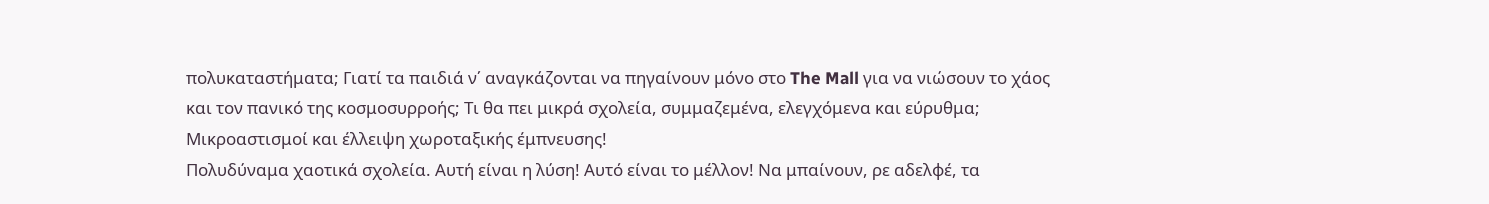πολυκαταστήματα; Γιατί τα παιδιά ν΄ αναγκάζονται να πηγαίνουν μόνο στο The Mall για να νιώσουν το χάος και τον πανικό της κοσμοσυρροής; Τι θα πει μικρά σχολεία, συμμαζεμένα, ελεγχόμενα και εύρυθμα;  Μικροαστισμοί και έλλειψη χωροταξικής έμπνευσης!
Πολυδύναμα χαοτικά σχολεία. Αυτή είναι η λύση! Αυτό είναι το μέλλον! Να μπαίνουν, ρε αδελφέ, τα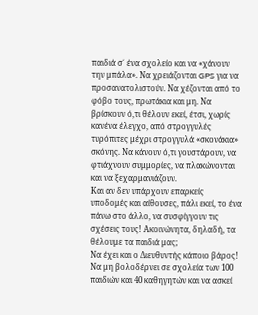παιδιά σ΄ ένα σχολείο και να «χάνουν την μπάλα». Να χρειάζονται GPS για να προσανατολιστούν. Να χέζονται από το φόβο τους, πρωτάκια και μη. Να βρίσκουν ό,τι θέλουν εκεί, έτσι, χωρίς κανένα έλεγχο, από στρογγυλές τυρόπιτες μέχρι στρογγυλά «σκονάκια» σκόνης. Να κάνουν ό,τι γουστάρουν, να φτιάχνουν συμμορίες, να πλακώνονται και να ξεχαρμανιάζουν.
Και αν δεν υπάρχουν επαρκείς υποδομές και αίθουσες, πάλι εκεί, το ένα πάνω στο άλλο, να συσφίγγουν τις σχέσεις τους! Ακοινώνητα, δηλαδή, τα θέλουμε τα παιδιά μας;
Να έχει και ο Διευθυντής κάποιο βάρος! Να μη βολοδέρνει σε σχολεία των 100 παιδιών και 40 καθηγητών και να ασκεί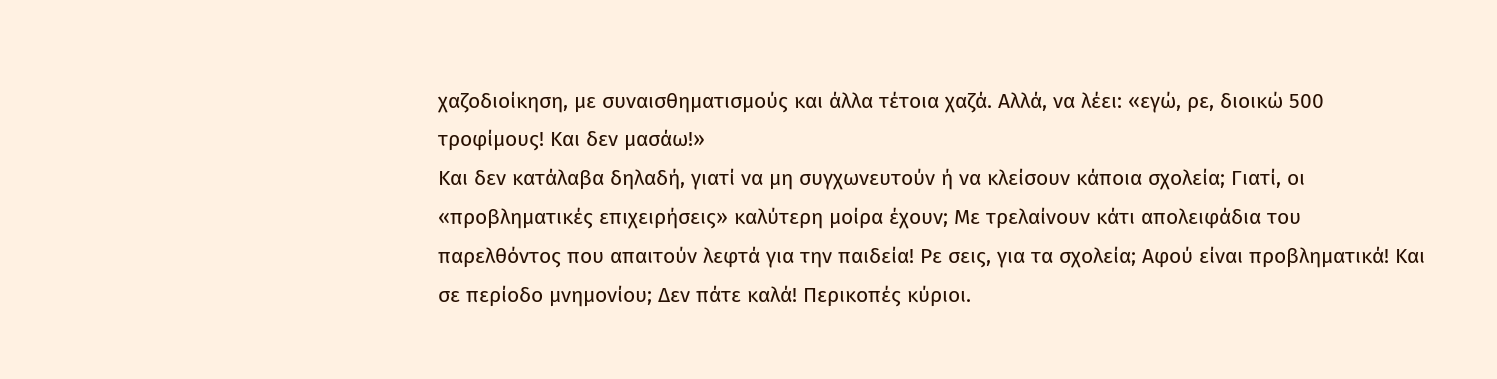χαζοδιοίκηση, με συναισθηματισμούς και άλλα τέτοια χαζά. Αλλά, να λέει: «εγώ, ρε, διοικώ 500 τροφίμους! Και δεν μασάω!»
Και δεν κατάλαβα δηλαδή, γιατί να μη συγχωνευτούν ή να κλείσουν κάποια σχολεία; Γιατί, οι «προβληματικές επιχειρήσεις» καλύτερη μοίρα έχουν; Με τρελαίνουν κάτι απολειφάδια του παρελθόντος που απαιτούν λεφτά για την παιδεία! Ρε σεις, για τα σχολεία; Αφού είναι προβληματικά! Και σε περίοδο μνημονίου; Δεν πάτε καλά! Περικοπές κύριοι.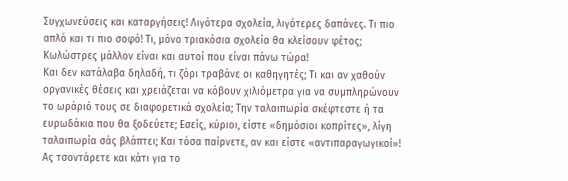Συγχωνεύσεις και καταργήσεις! Λιγότερα σχολεία, λιγότερες δαπάνες. Τι πιο απλό και τι πιο σοφό! Τι, μόνο τριακόσια σχολεία θα κλείσουν φέτος; Κωλώστρες μάλλον είναι και αυτοί που είναι πάνω τώρα!
Και δεν κατάλαβα δηλαδή, τι ζόρι τραβάνε οι καθηγητές; Τι και αν χαθούν οργανικές θέσεις και χρειάζεται να κόβουν χιλιόμετρα για να συμπληρώνουν το ωράριό τους σε διαφορετικά σχολεία; Την ταλαιπωρία σκέφτεστε ή τα ευρωδάκια που θα ξοδεύετε; Εσείς, κύριοι, είστε «δημόσιοι κοπρίτες», λίγη ταλαιπωρία σάς βλάπτει; Και τόσα παίρνετε, αν και είστε «αντιπαραγωγικοί»! Ας τσοντάρετε και κάτι για το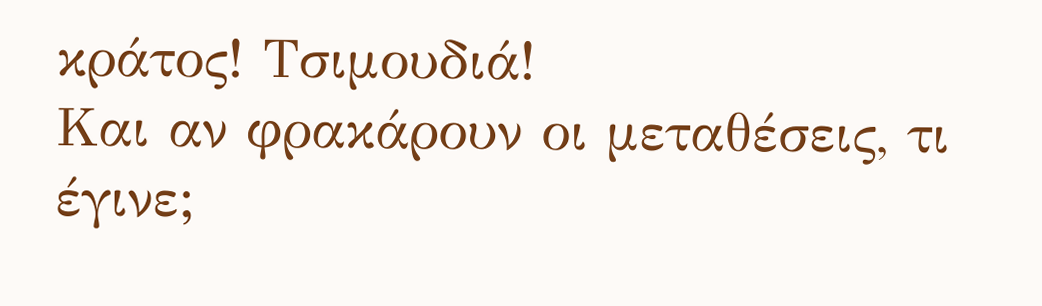κράτος! Τσιμουδιά!
Και αν φρακάρουν οι μεταθέσεις, τι έγινε;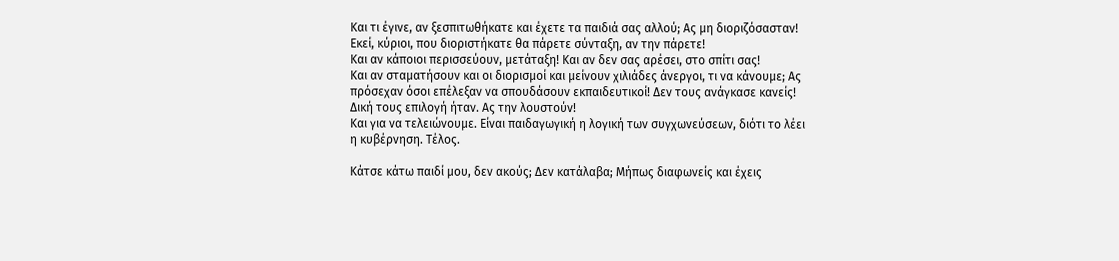Και τι έγινε, αν ξεσπιτωθήκατε και έχετε τα παιδιά σας αλλού; Ας μη διοριζόσασταν! Εκεί, κύριοι, που διοριστήκατε θα πάρετε σύνταξη, αν την πάρετε!
Και αν κάποιοι περισσεύουν, μετάταξη! Και αν δεν σας αρέσει, στο σπίτι σας!
Και αν σταματήσουν και οι διορισμοί και μείνουν χιλιάδες άνεργοι, τι να κάνουμε; Ας πρόσεχαν όσοι επέλεξαν να σπουδάσουν εκπαιδευτικοί! Δεν τους ανάγκασε κανείς! Δική τους επιλογή ήταν. Ας την λουστούν!
Και για να τελειώνουμε. Είναι παιδαγωγική η λογική των συγχωνεύσεων, διότι το λέει η κυβέρνηση. Τέλος.

Κάτσε κάτω παιδί μου, δεν ακούς; Δεν κατάλαβα; Μήπως διαφωνείς και έχεις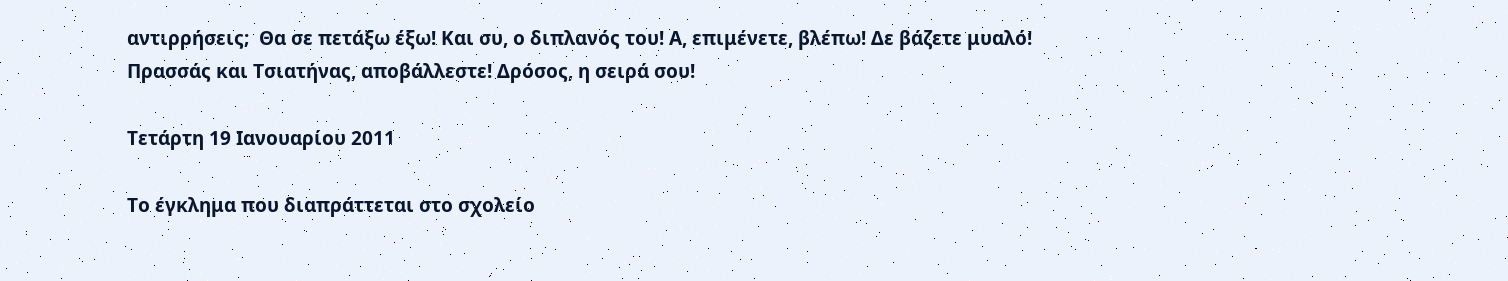αντιρρήσεις;  Θα σε πετάξω έξω! Και συ, ο διπλανός του! Α, επιμένετε, βλέπω! Δε βάζετε μυαλό!
Πρασσάς και Τσιατήνας, αποβάλλεστε! Δρόσος, η σειρά σου!

Τετάρτη 19 Ιανουαρίου 2011

Το έγκλημα που διαπράττεται στο σχολείο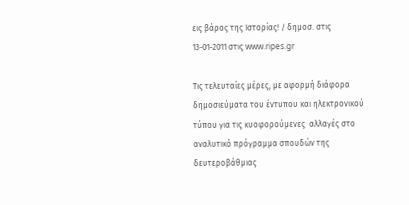εις βάρος της Ιστορίας! / δημοσ. στις 13-01-2011 στις www.ripes.gr

Τις τελευταίες μέρες, με αφορμή διάφορα δημοσιεύματα του έντυπου και ηλεκτρονικού τύπου για τις κυοφορούμενες  αλλαγές στο αναλυτικό πρόγραμμα σπουδών της δευτεροβάθμιας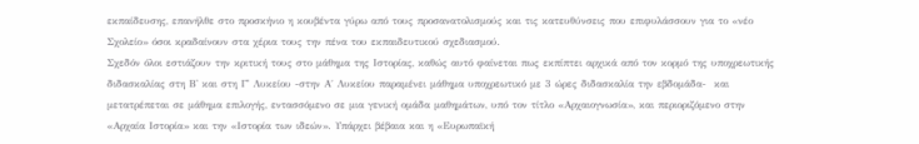εκπαίδευσης, επανήλθε στο προσκήνιο η κουβέντα γύρω από τους προσανατολισμούς και τις κατευθύνσεις που επιφυλάσσουν για το «νέο Σχολείο» όσοι κραδαίνουν στα χέρια τους την πένα του εκπαιδευτικού σχεδιασμού.
Σχεδόν όλοι εστιάζουν την κριτική τους στο μάθημα της Ιστορίας, καθώς αυτό φαίνεται πως εκπίπτει αρχικά από τον κορμό της υποχρεωτικής διδασκαλίας στη Β' και στη Γ' Λυκείου -στην Α΄ Λυκείου παραμένει μάθημα υποχρεωτικό με 3 ώρες διδασκαλία την εβδομάδα-  και μετατρέπεται σε μάθημα επιλογής, εντασσόμενο σε μια γενική ομάδα μαθημάτων, υπό τον τίτλο «Αρχαιογνωσία», και περιοριζόμενο στην «Αρχαία Ιστορία» και την «Ιστορία των ιδεών». Υπάρχει βέβαια και η «Ευρωπαϊκή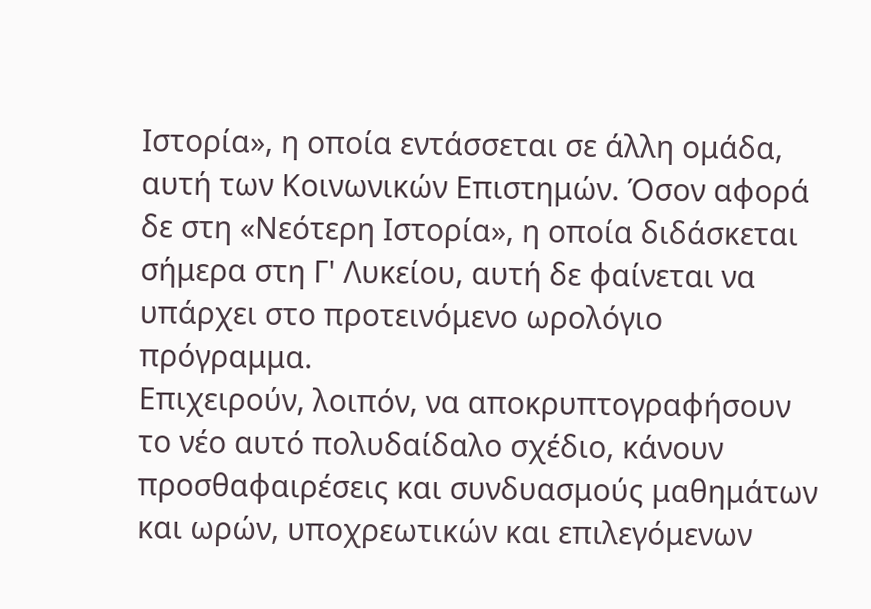Ιστορία», η οποία εντάσσεται σε άλλη ομάδα, αυτή των Κοινωνικών Επιστημών. Όσον αφορά δε στη «Νεότερη Ιστορία», η οποία διδάσκεται σήμερα στη Γ' Λυκείου, αυτή δε φαίνεται να υπάρχει στο προτεινόμενο ωρολόγιο πρόγραμμα.
Επιχειρούν, λοιπόν, να αποκρυπτογραφήσουν το νέο αυτό πολυδαίδαλο σχέδιο, κάνουν προσθαφαιρέσεις και συνδυασμούς μαθημάτων και ωρών, υποχρεωτικών και επιλεγόμενων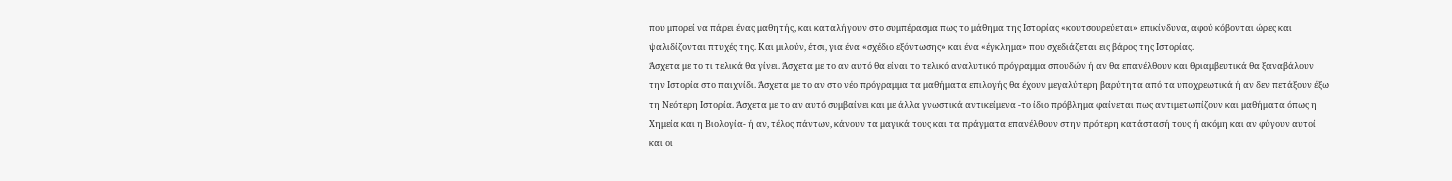που μπορεί να πάρει ένας μαθητής, και καταλήγουν στο συμπέρασμα πως το μάθημα της Ιστορίας «κουτσουρεύεται» επικίνδυνα, αφού κόβονται ώρες και ψαλιδίζονται πτυχές της. Και μιλούν, έτσι, για ένα «σχέδιο εξόντωσης» και ένα «έγκλημα» που σχεδιάζεται εις βάρος της Ιστορίας.
Άσχετα με το τι τελικά θα γίνει. Άσχετα με το αν αυτό θα είναι το τελικό αναλυτικό πρόγραμμα σπουδών ή αν θα επανέλθουν και θριαμβευτικά θα ξαναβάλουν την Ιστορία στο παιχνίδι. Άσχετα με το αν στο νέο πρόγραμμα τα μαθήματα επιλογής θα έχουν μεγαλύτερη βαρύτητα από τα υποχρεωτικά ή αν δεν πετάξουν έξω τη Νεότερη Ιστορία. Άσχετα με το αν αυτό συμβαίνει και με άλλα γνωστικά αντικείμενα -το ίδιο πρόβλημα φαίνεται πως αντιμετωπίζουν και μαθήματα όπως η Χημεία και η Βιολογία- ή αν, τέλος πάντων, κάνουν τα μαγικά τους και τα πράγματα επανέλθουν στην πρότερη κατάστασή τους ή ακόμη και αν φύγουν αυτοί και οι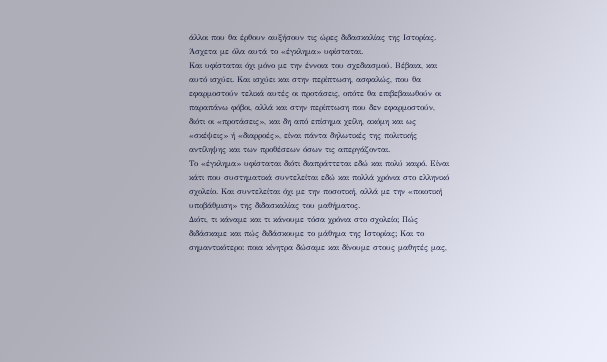άλλοι που θα έρθουν αυξήσουν τις ώρες διδασκαλίας της Ιστορίας.
Άσχετα με όλα αυτά το «έγκλημα» υφίσταται.
Και υφίσταται όχι μόνο με την έννοια του σχεδιασμού. Βέβαια, και αυτό ισχύει. Και ισχύει και στην περίπτωση, ασφαλώς, που θα εφαρμοστούν τελικά αυτές οι προτάσεις, οπότε θα επιβεβαιωθούν οι παραπάνω φόβοι, αλλά και στην περίπτωση που δεν εφαρμοστούν, διότι οι «προτάσεις», και δη από επίσημα χείλη, ακόμη και ως «σκέψεις» ή «διαρροές», είναι πάντα δηλωτικές της πολιτικής αντίληψης και των προθέσεων όσων τις απεργάζονται.
Το «έγκλημα» υφίσταται διότι διαπράττεται εδώ και πολύ καιρό. Είναι κάτι που συστηματικά συντελείται εδώ και πολλά χρόνια στο ελληνικό σχολείο. Και συντελείται όχι με την ποσοτική, αλλά με την «ποιοτική υποβάθμιση» της διδασκαλίας του μαθήματος.
Διότι, τι κάναμε και τι κάνουμε τόσα χρόνια στο σχολείο; Πώς διδάσκαμε και πώς διδάσκουμε το μάθημα της Ιστορίας; Και το σημαντικότερο: ποια κίνητρα δώσαμε και δίνουμε στους μαθητές μας,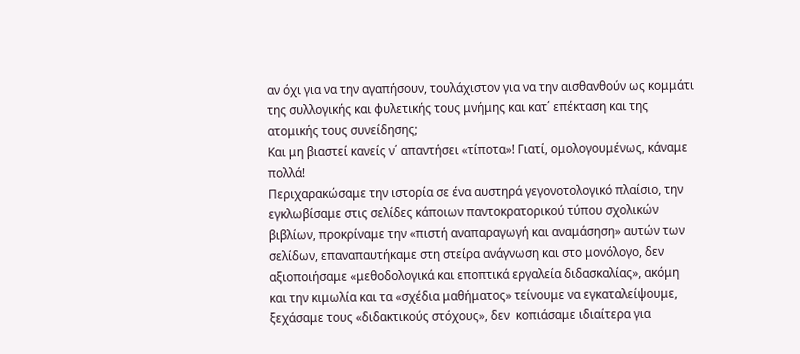αν όχι για να την αγαπήσουν, τουλάχιστον για να την αισθανθούν ως κομμάτι της συλλογικής και φυλετικής τους μνήμης και κατ΄ επέκταση και της ατομικής τους συνείδησης;
Και μη βιαστεί κανείς ν΄ απαντήσει «τίποτα»! Γιατί, ομολογουμένως, κάναμε πολλά!
Περιχαρακώσαμε την ιστορία σε ένα αυστηρά γεγονοτολογικό πλαίσιο, την εγκλωβίσαμε στις σελίδες κάποιων παντοκρατορικού τύπου σχολικών βιβλίων, προκρίναμε την «πιστή αναπαραγωγή και αναμάσηση» αυτών των σελίδων, επαναπαυτήκαμε στη στείρα ανάγνωση και στο μονόλογο, δεν αξιοποιήσαμε «μεθοδολογικά και εποπτικά εργαλεία διδασκαλίας», ακόμη και την κιμωλία και τα «σχέδια μαθήματος» τείνουμε να εγκαταλείψουμε, ξεχάσαμε τους «διδακτικούς στόχους», δεν  κοπιάσαμε ιδιαίτερα για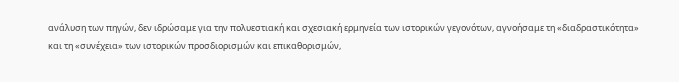ανάλυση των πηγών, δεν ιδρώσαμε για την πολυεστιακή και σχεσιακή ερμηνεία των ιστορικών γεγονότων, αγνοήσαμε τη «διαδραστικότητα» και τη «συνέχεια» των ιστορικών προσδιορισμών και επικαθορισμών,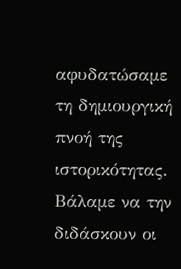αφυδατώσαμε τη δημιουργική πνοή της ιστορικότητας.
Βάλαμε να την διδάσκουν οι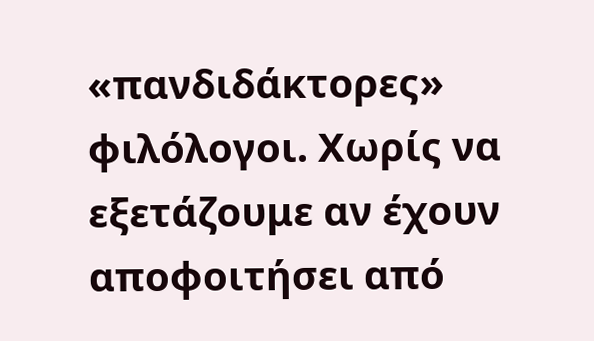«πανδιδάκτορες» φιλόλογοι. Χωρίς να εξετάζουμε αν έχουν αποφοιτήσει από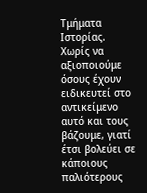Τμήματα Ιστορίας. Χωρίς να αξιοποιούμε όσους έχουν ειδικευτεί στο αντικείμενο αυτό και τους βάζουμε, γιατί έτσι βολεύει σε κάποιους παλιότερους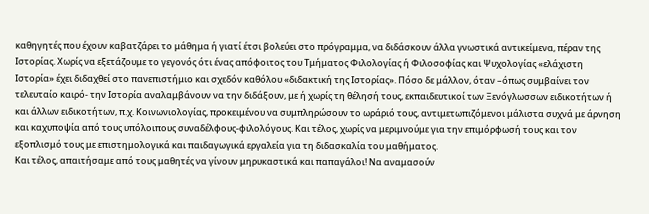καθηγητές που έχουν καβατζάρει το μάθημα ή γιατί έτσι βολεύει στο πρόγραμμα, να διδάσκουν άλλα γνωστικά αντικείμενα, πέραν της Ιστορίας. Χωρίς να εξετάζουμε το γεγονός ότι ένας απόφοιτος του Τμήματος Φιλολογίας ή Φιλοσοφίας και Ψυχολογίας «ελάχιστη Ιστορία» έχει διδαχθεί στο πανεπιστήμιο και σχεδόν καθόλου «διδακτική της Ιστορίας». Πόσο δε μάλλον, όταν –όπως συμβαίνει τον τελευταίο καιρό- την Ιστορία αναλαμβάνουν να την διδάξουν, με ή χωρίς τη θέλησή τους, εκπαιδευτικοί των Ξενόγλωσσων ειδικοτήτων ή και άλλων ειδικοτήτων, π.χ. Κοινωνιολογίας, προκειμένου να συμπληρώσουν το ωράριό τους, αντιμετωπιζόμενοι μάλιστα συχνά με άρνηση και καχυποψία από τους υπόλοιπους συναδέλφους-φιλολόγους. Και τέλος, χωρίς να μεριμνούμε για την επιμόρφωσή τους και τον εξοπλισμό τους με επιστημολογικά και παιδαγωγικά εργαλεία για τη διδασκαλία του μαθήματος.
Και τέλος, απαιτήσαμε από τους μαθητές να γίνουν μηρυκαστικά και παπαγάλοι! Να αναμασούν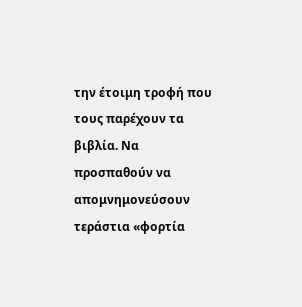την έτοιμη τροφή που τους παρέχουν τα βιβλία. Να προσπαθούν να απομνημονεύσουν τεράστια «φορτία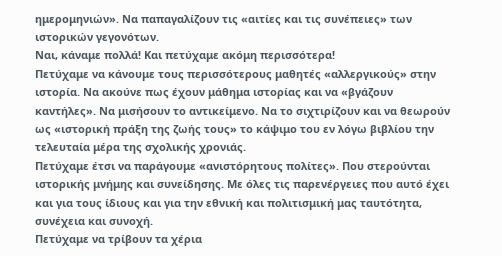ημερομηνιών». Να παπαγαλίζουν τις «αιτίες και τις συνέπειες» των ιστορικών γεγονότων.
Ναι, κάναμε πολλά! Και πετύχαμε ακόμη περισσότερα!
Πετύχαμε να κάνουμε τους περισσότερους μαθητές «αλλεργικούς» στην ιστορία. Να ακούνε πως έχουν μάθημα ιστορίας και να «βγάζουν καντήλες». Να μισήσουν το αντικείμενο. Να το σιχτιρίζουν και να θεωρούν ως «ιστορική πράξη της ζωής τους» το κάψιμο του εν λόγω βιβλίου την τελευταία μέρα της σχολικής χρονιάς.
Πετύχαμε έτσι να παράγουμε «ανιστόρητους πολίτες». Που στερούνται ιστορικής μνήμης και συνείδησης. Με όλες τις παρενέργειες που αυτό έχει και για τους ίδιους και για την εθνική και πολιτισμική μας ταυτότητα, συνέχεια και συνοχή.
Πετύχαμε να τρίβουν τα χέρια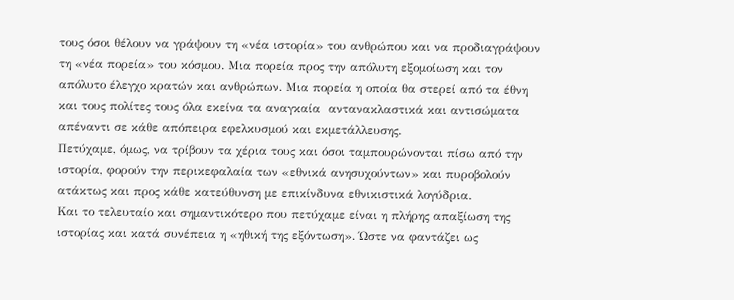τους όσοι θέλουν να γράψουν τη «νέα ιστορία» του ανθρώπου και να προδιαγράψουν τη «νέα πορεία» του κόσμου. Μια πορεία προς την απόλυτη εξομοίωση και τον απόλυτο έλεγχο κρατών και ανθρώπων. Μια πορεία η οποία θα στερεί από τα έθνη και τους πολίτες τους όλα εκείνα τα αναγκαία  αντανακλαστικά και αντισώματα απέναντι σε κάθε απόπειρα εφελκυσμού και εκμετάλλευσης.
Πετύχαμε, όμως, να τρίβουν τα χέρια τους και όσοι ταμπουρώνονται πίσω από την ιστορία, φορούν την περικεφαλαία των «εθνικά ανησυχούντων» και πυροβολούν ατάκτως και προς κάθε κατεύθυνση με επικίνδυνα εθνικιστικά λογύδρια.
Και το τελευταίο και σημαντικότερο που πετύχαμε είναι η πλήρης απαξίωση της ιστορίας και κατά συνέπεια η «ηθική της εξόντωση». Ώστε να φαντάζει ως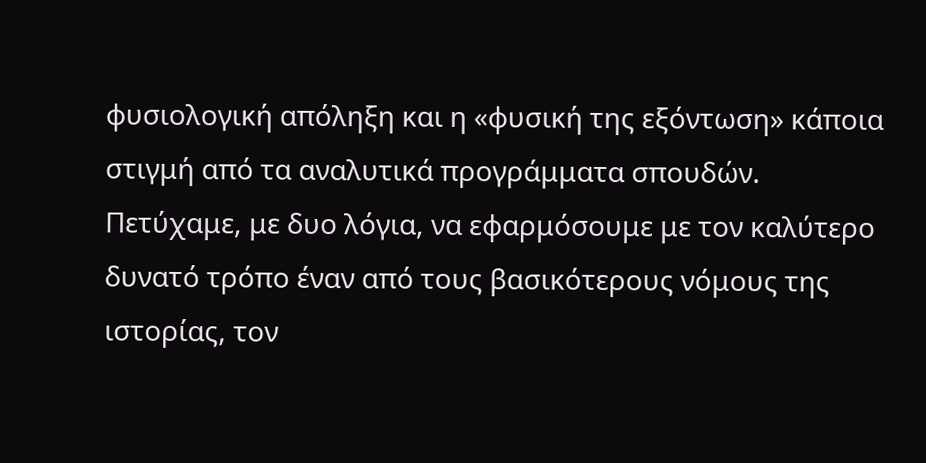φυσιολογική απόληξη και η «φυσική της εξόντωση» κάποια στιγμή από τα αναλυτικά προγράμματα σπουδών.
Πετύχαμε, με δυο λόγια, να εφαρμόσουμε με τον καλύτερο δυνατό τρόπο έναν από τους βασικότερους νόμους της ιστορίας, τον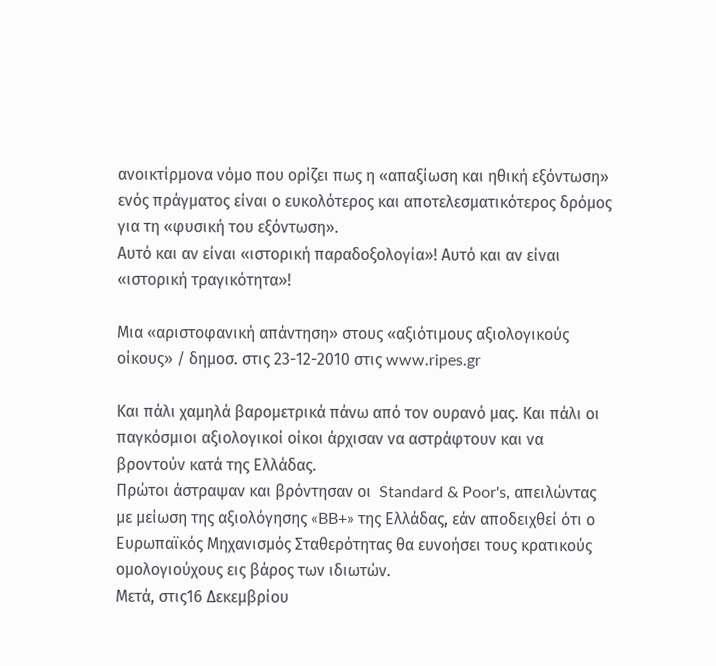ανοικτίρμονα νόμο που ορίζει πως η «απαξίωση και ηθική εξόντωση» ενός πράγματος είναι ο ευκολότερος και αποτελεσματικότερος δρόμος για τη «φυσική του εξόντωση».
Αυτό και αν είναι «ιστορική παραδοξολογία»! Αυτό και αν είναι «ιστορική τραγικότητα»!

Μια «αριστοφανική απάντηση» στους «αξιότιμους αξιολογικούς οίκους» / δημοσ. στις 23-12-2010 στις www.ripes.gr

Και πάλι χαμηλά βαρομετρικά πάνω από τον ουρανό μας. Και πάλι οι παγκόσμιοι αξιολογικοί οίκοι άρχισαν να αστράφτουν και να βροντούν κατά της Ελλάδας.
Πρώτοι άστραψαν και βρόντησαν οι  Standard & Poor's, απειλώντας με μείωση της αξιολόγησης «BB+» της Ελλάδας, εάν αποδειχθεί ότι ο Ευρωπαϊκός Μηχανισμός Σταθερότητας θα ευνοήσει τους κρατικούς ομολογιούχους εις βάρος των ιδιωτών.
Μετά, στις16 Δεκεμβρίου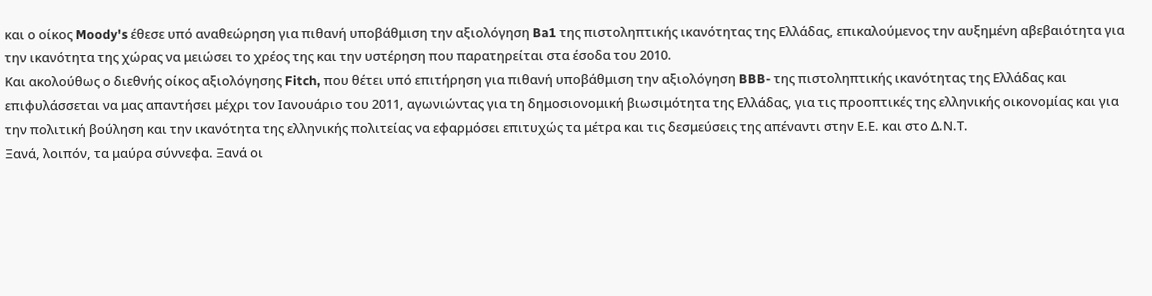και ο οίκος Moody's έθεσε υπό αναθεώρηση για πιθανή υποβάθμιση την αξιολόγηση Ba1 της πιστοληπτικής ικανότητας της Ελλάδας, επικαλούμενος την αυξημένη αβεβαιότητα για την ικανότητα της χώρας να μειώσει το χρέος της και την υστέρηση που παρατηρείται στα έσοδα του 2010.
Και ακολούθως ο διεθνής οίκος αξιολόγησης Fitch, που θέτει υπό επιτήρηση για πιθανή υποβάθμιση την αξιολόγηση BBB- της πιστοληπτικής ικανότητας της Ελλάδας και επιφυλάσσεται να μας απαντήσει μέχρι τον Ιανουάριο του 2011, αγωνιώντας για τη δημοσιονομική βιωσιμότητα της Ελλάδας, για τις προοπτικές της ελληνικής οικονομίας και για την πολιτική βούληση και την ικανότητα της ελληνικής πολιτείας να εφαρμόσει επιτυχώς τα μέτρα και τις δεσμεύσεις της απέναντι στην Ε.Ε. και στο Δ.Ν.Τ.
Ξανά, λοιπόν, τα μαύρα σύννεφα. Ξανά οι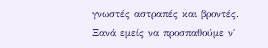γνωστές αστραπές και βροντές.
Ξανά εμείς να προσπαθούμε ν΄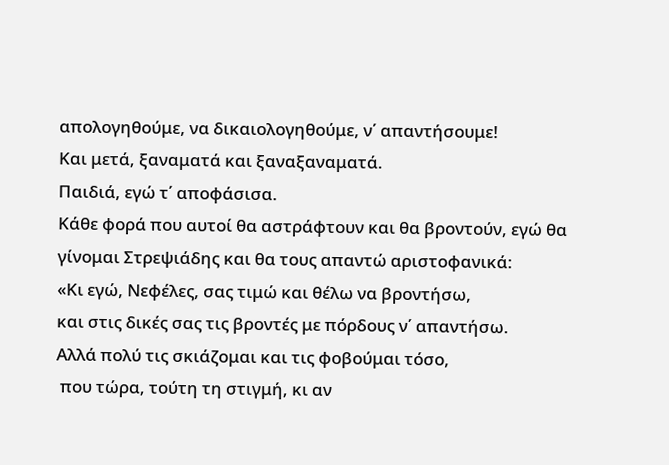απολογηθούμε, να δικαιολογηθούμε, ν΄ απαντήσουμε!
Και μετά, ξαναματά και ξαναξαναματά.
Παιδιά, εγώ τ΄ αποφάσισα.
Κάθε φορά που αυτοί θα αστράφτουν και θα βροντούν, εγώ θα γίνομαι Στρεψιάδης και θα τους απαντώ αριστοφανικά:
«Κι εγώ, Νεφέλες, σας τιμώ και θέλω να βροντήσω,
και στις δικές σας τις βροντές με πόρδους ν΄ απαντήσω.
Αλλά πολύ τις σκιάζομαι και τις φοβούμαι τόσο,
 που τώρα, τούτη τη στιγμή, κι αν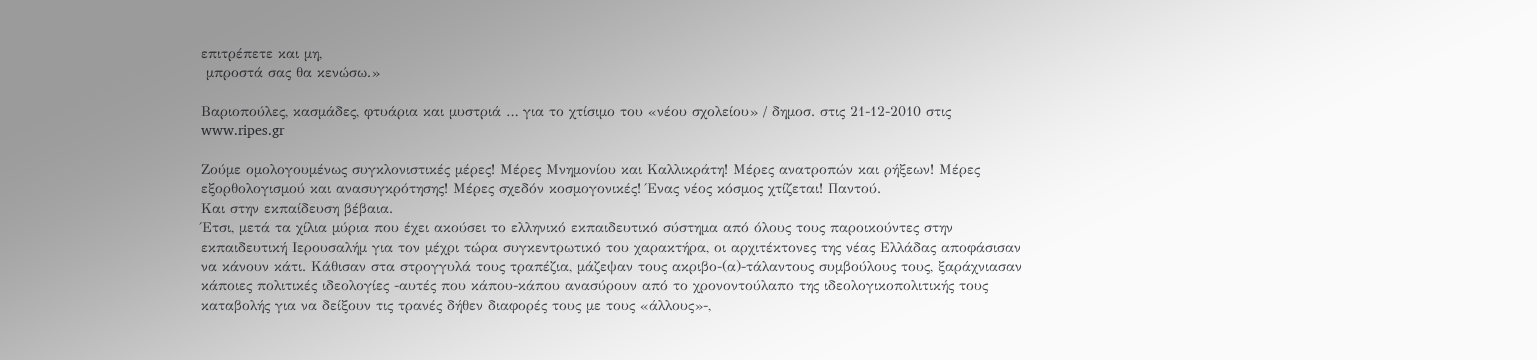επιτρέπετε και μη,
 μπροστά σας θα κενώσω.»

Βαριοπούλες, κασμάδες, φτυάρια και μυστριά … για το χτίσιμο του «νέου σχολείου» / δημοσ. στις 21-12-2010 στις www.ripes.gr

Ζούμε ομολογουμένως συγκλονιστικές μέρες! Μέρες Μνημονίου και Καλλικράτη! Μέρες ανατροπών και ρήξεων! Μέρες εξορθολογισμού και ανασυγκρότησης! Μέρες σχεδόν κοσμογονικές! Ένας νέος κόσμος χτίζεται! Παντού.
Και στην εκπαίδευση βέβαια.
Έτσι, μετά τα χίλια μύρια που έχει ακούσει το ελληνικό εκπαιδευτικό σύστημα από όλους τους παροικούντες στην εκπαιδευτική Ιερουσαλήμ για τον μέχρι τώρα συγκεντρωτικό του χαρακτήρα, οι αρχιτέκτονες της νέας Ελλάδας αποφάσισαν να κάνουν κάτι. Κάθισαν στα στρογγυλά τους τραπέζια, μάζεψαν τους ακριβο-(α)-τάλαντους συμβούλους τους, ξαράχνιασαν κάποιες πολιτικές ιδεολογίες -αυτές που κάπου-κάπου ανασύρουν από το χρονοντούλαπο της ιδεολογικοπολιτικής τους καταβολής για να δείξουν τις τρανές δήθεν διαφορές τους με τους «άλλους»-,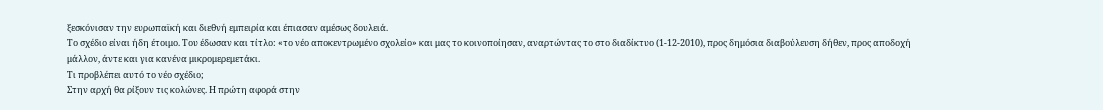ξεσκόνισαν την ευρωπαϊκή και διεθνή εμπειρία και έπιασαν αμέσως δουλειά.
Το σχέδιο είναι ήδη έτοιμο. Του έδωσαν και τίτλο: «το νέο αποκεντρωμένο σχολείο» και μας το κοινοποίησαν, αναρτώντας το στο διαδίκτυο (1-12-2010), προς δημόσια διαβούλευση δήθεν, προς αποδοχή μάλλον, άντε και για κανένα μικρομερεμετάκι.
Τι προβλέπει αυτό το νέο σχέδιο;
Στην αρχή θα ρίξουν τις κολώνες. Η πρώτη αφορά στην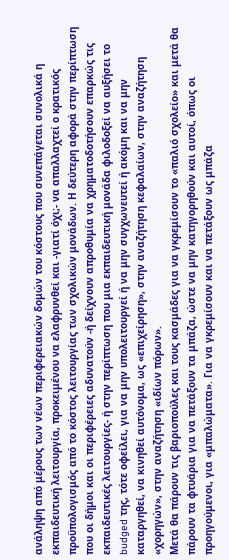ανάληψη από μέρους των νέων περιφερειακών δομών του κόστους που συνεπάγεται συνολικά η εκπαιδευτική λειτουργία, προκειμένου να ελαφρυνθεί και -γιατί όχι;- να απαλλαχτεί ο κρατικός προϋπολογισμός από το κόστος λειτουργίας των σχολικών μονάδων. Η δεύτερη αφορά στην περίπτωση που οι δήμοι και οι περιφέρειες αδυνατούν -ή δείχνουν απροθυμία να χρηματοδοτήσουν επαρκώς τις εκπαιδευτικές λειτουργίες- ή στην περίπτωση που μια εκπαιδευτική μονάδα φιλοδοξεί να αυξήσει το budged της, τότε οφείλει, για να μην υπολειτουργεί ή να μην συγχωνευτεί ή ακόμη και να μην καταργηθεί, να κινηθεί αυτόνομα, ως «επιχείρηση», στην αναζήτηση κεφαλαίων, στην αναζήτηση «χορηγών», στην αναζήτηση «ιδίων πόρων».
Μετά θα πάρουν τις βαριοπούλες και τους κασμάδες για να γκρεμίσουν το «παλιό σχολείο» και μετά θα πάρουν τα φτυάρια για να πετάξουν τα μπάζα, ώστε να μην κατηγορηθούν και αυτοί, όπως οι προηγούμενοι, για «μπαλώματα». Για να γκρεμίσουν και να πετάξουν ως μπάζα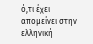ό,τι έχει απομείνει στην ελληνική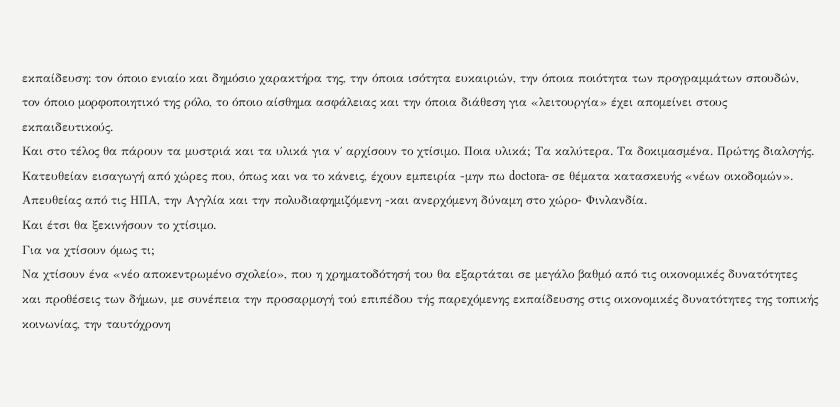εκπαίδευση: τον όποιο ενιαίο και δημόσιο χαρακτήρα της, την όποια ισότητα ευκαιριών, την όποια ποιότητα των προγραμμάτων σπουδών, τον όποιο μορφοποιητικό της ρόλο, το όποιο αίσθημα ασφάλειας και την όποια διάθεση για «λειτουργία» έχει απομείνει στους εκπαιδευτικούς.
Και στο τέλος θα πάρουν τα μυστριά και τα υλικά για ν΄ αρχίσουν το χτίσιμο. Ποια υλικά; Τα καλύτερα. Τα δοκιμασμένα. Πρώτης διαλογής. Κατευθείαν εισαγωγή από χώρες που, όπως και να το κάνεις, έχουν εμπειρία -μην πω doctora- σε θέματα κατασκευής «νέων οικοδομών». Απευθείας από τις ΗΠΑ, την Αγγλία και την πολυδιαφημιζόμενη -και ανερχόμενη δύναμη στο χώρο- Φινλανδία.
Και έτσι θα ξεκινήσουν το χτίσιμο.
Για να χτίσουν όμως τι;
Να χτίσουν ένα «νέο αποκεντρωμένο σχολείο», που η χρηματοδότησή του θα εξαρτάται σε μεγάλο βαθμό από τις οικονομικές δυνατότητες και προθέσεις των δήμων, με συνέπεια την προσαρμογή τού επιπέδου τής παρεχόμενης εκπαίδευσης στις οικονομικές δυνατότητες της τοπικής κοινωνίας, την ταυτόχρονη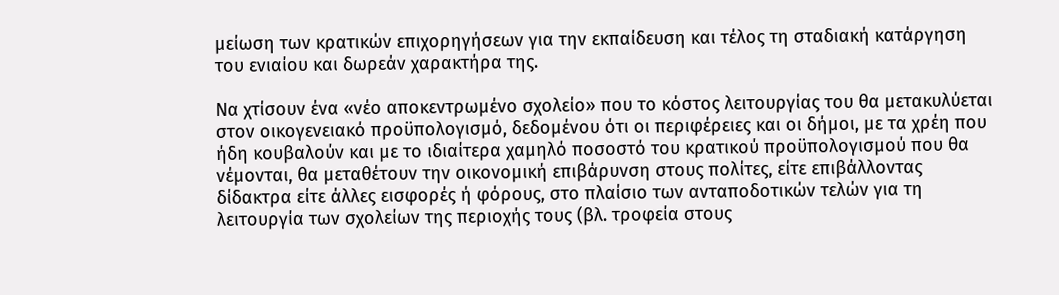μείωση των κρατικών επιχορηγήσεων για την εκπαίδευση και τέλος τη σταδιακή κατάργηση του ενιαίου και δωρεάν χαρακτήρα της.

Να χτίσουν ένα «νέο αποκεντρωμένο σχολείο» που το κόστος λειτουργίας του θα μετακυλύεται στον οικογενειακό προϋπολογισμό, δεδομένου ότι οι περιφέρειες και οι δήμοι, με τα χρέη που ήδη κουβαλούν και με το ιδιαίτερα χαμηλό ποσοστό του κρατικού προϋπολογισμού που θα νέμονται, θα μεταθέτουν την οικονομική επιβάρυνση στους πολίτες, είτε επιβάλλοντας δίδακτρα είτε άλλες εισφορές ή φόρους, στο πλαίσιο των ανταποδοτικών τελών για τη λειτουργία των σχολείων της περιοχής τους (βλ. τροφεία στους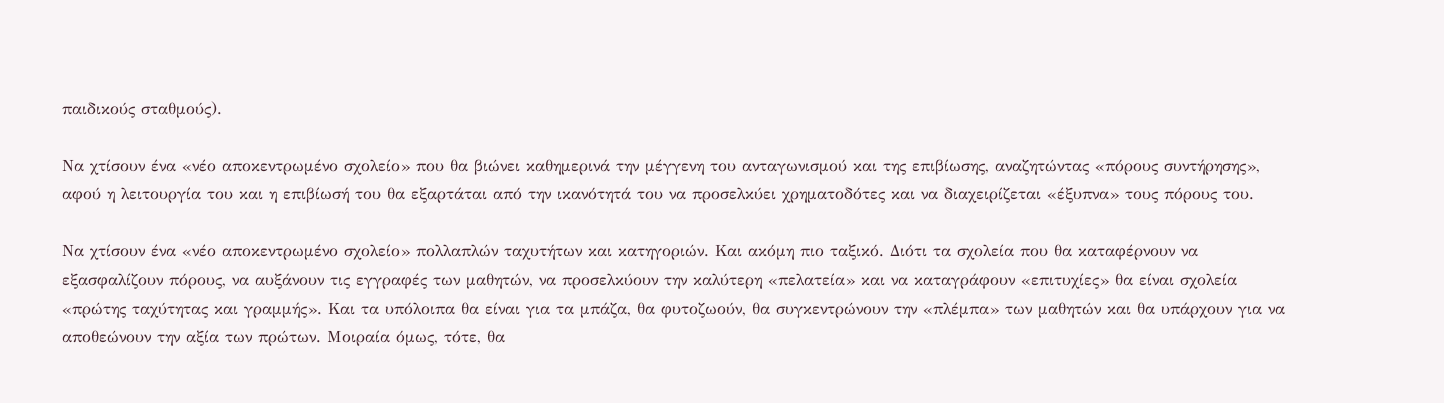παιδικούς σταθμούς).

Να χτίσουν ένα «νέο αποκεντρωμένο σχολείο» που θα βιώνει καθημερινά την μέγγενη του ανταγωνισμού και της επιβίωσης, αναζητώντας «πόρους συντήρησης», αφού η λειτουργία του και η επιβίωσή του θα εξαρτάται από την ικανότητά του να προσελκύει χρηματοδότες και να διαχειρίζεται «έξυπνα» τους πόρους του.

Να χτίσουν ένα «νέο αποκεντρωμένο σχολείο» πολλαπλών ταχυτήτων και κατηγοριών. Και ακόμη πιο ταξικό. Διότι τα σχολεία που θα καταφέρνουν να εξασφαλίζουν πόρους, να αυξάνουν τις εγγραφές των μαθητών, να προσελκύουν την καλύτερη «πελατεία» και να καταγράφουν «επιτυχίες» θα είναι σχολεία «πρώτης ταχύτητας και γραμμής». Και τα υπόλοιπα θα είναι για τα μπάζα, θα φυτοζωούν, θα συγκεντρώνουν την «πλέμπα» των μαθητών και θα υπάρχουν για να αποθεώνουν την αξία των πρώτων. Μοιραία όμως, τότε, θα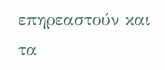επηρεαστούν και τα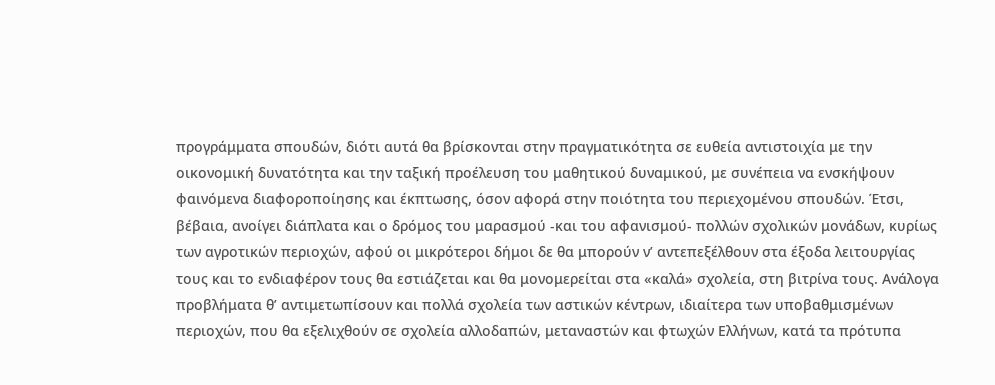προγράμματα σπουδών, διότι αυτά θα βρίσκονται στην πραγματικότητα σε ευθεία αντιστοιχία με την οικονομική δυνατότητα και την ταξική προέλευση του μαθητικού δυναμικού, με συνέπεια να ενσκήψουν φαινόμενα διαφοροποίησης και έκπτωσης, όσον αφορά στην ποιότητα του περιεχομένου σπουδών. Έτσι, βέβαια, ανοίγει διάπλατα και ο δρόμος του μαρασμού -και του αφανισμού- πολλών σχολικών μονάδων, κυρίως των αγροτικών περιοχών, αφού οι μικρότεροι δήμοι δε θα μπορούν ν’ αντεπεξέλθουν στα έξοδα λειτουργίας τους και το ενδιαφέρον τους θα εστιάζεται και θα μονομερείται στα «καλά» σχολεία, στη βιτρίνα τους. Ανάλογα προβλήματα θ’ αντιμετωπίσουν και πολλά σχολεία των αστικών κέντρων, ιδιαίτερα των υποβαθμισμένων περιοχών, που θα εξελιχθούν σε σχολεία αλλοδαπών, μεταναστών και φτωχών Ελλήνων, κατά τα πρότυπα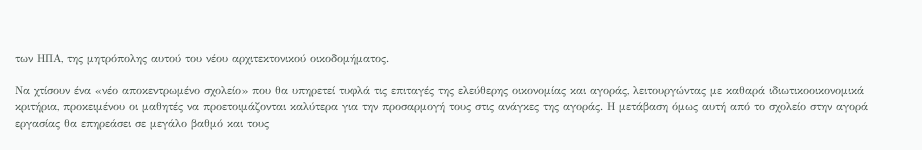των ΗΠΑ, της μητρόπολης αυτού του νέου αρχιτεκτονικού οικοδομήματος.

Να χτίσουν ένα «νέο αποκεντρωμένο σχολείο» που θα υπηρετεί τυφλά τις επιταγές της ελεύθερης οικονομίας και αγοράς, λειτουργώντας με καθαρά ιδιωτικοοικονομικά κριτήρια, προκειμένου οι μαθητές να προετοιμάζονται καλύτερα για την προσαρμογή τους στις ανάγκες της αγοράς. Η μετάβαση όμως αυτή από το σχολείο στην αγορά εργασίας θα επηρεάσει σε μεγάλο βαθμό και τους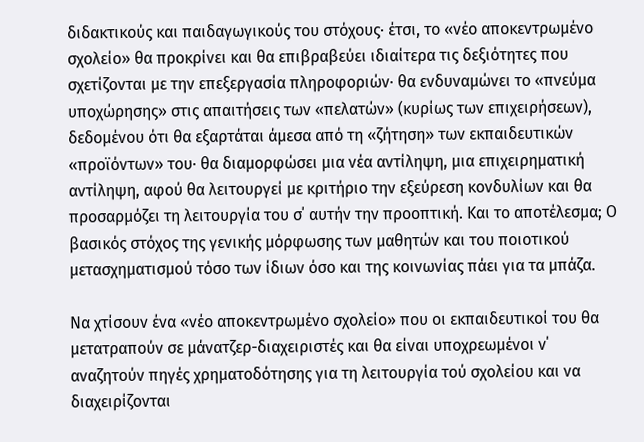διδακτικούς και παιδαγωγικούς του στόχους· έτσι, το «νέο αποκεντρωμένο σχολείο» θα προκρίνει και θα επιβραβεύει ιδιαίτερα τις δεξιότητες που σχετίζονται με την επεξεργασία πληροφοριών· θα ενδυναμώνει το «πνεύμα υποχώρησης» στις απαιτήσεις των «πελατών» (κυρίως των επιχειρήσεων), δεδομένου ότι θα εξαρτάται άμεσα από τη «ζήτηση» των εκπαιδευτικών «προϊόντων» του· θα διαμορφώσει μια νέα αντίληψη, μια επιχειρηματική αντίληψη, αφού θα λειτουργεί με κριτήριο την εξεύρεση κονδυλίων και θα προσαρμόζει τη λειτουργία του σ΄ αυτήν την προοπτική. Και το αποτέλεσμα; Ο βασικός στόχος της γενικής μόρφωσης των μαθητών και του ποιοτικού μετασχηματισμού τόσο των ίδιων όσο και της κοινωνίας πάει για τα μπάζα.

Να χτίσουν ένα «νέο αποκεντρωμένο σχολείο» που οι εκπαιδευτικοί του θα μετατραπούν σε μάνατζερ-διαχειριστές και θα είναι υποχρεωμένοι ν΄ αναζητούν πηγές χρηματοδότησης για τη λειτουργία τού σχολείου και να διαχειρίζονται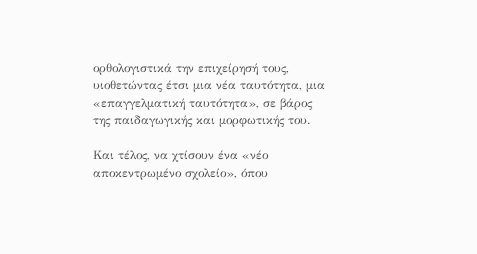ορθολογιστικά την επιχείρησή τους, υιοθετώντας έτσι μια νέα ταυτότητα, μια  «επαγγελματική ταυτότητα», σε βάρος της παιδαγωγικής και μορφωτικής του.

Και τέλος, να χτίσουν ένα «νέο αποκεντρωμένο σχολείο», όπου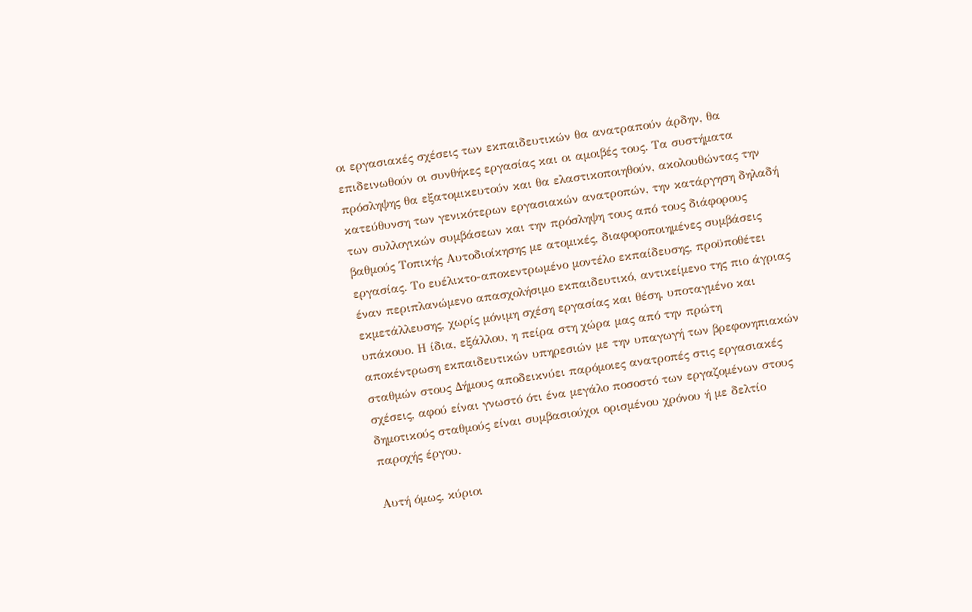οι εργασιακές σχέσεις των εκπαιδευτικών θα ανατραπούν άρδην, θα επιδεινωθούν οι συνθήκες εργασίας και οι αμοιβές τους. Τα συστήματα πρόσληψης θα εξατομικευτούν και θα ελαστικοποιηθούν, ακολουθώντας την κατεύθυνση των γενικότερων εργασιακών ανατροπών, την κατάργηση δηλαδή των συλλογικών συμβάσεων και την πρόσληψη τους από τους διάφορους βαθμούς Τοπικής Αυτοδιοίκησης με ατομικές, διαφοροποιημένες συμβάσεις εργασίας. Το ευέλικτο-αποκεντρωμένο μοντέλο εκπαίδευσης, προϋποθέτει έναν περιπλανώμενο απασχολήσιμο εκπαιδευτικό, αντικείμενο της πιο άγριας εκμετάλλευσης, χωρίς μόνιμη σχέση εργασίας και θέση, υποταγμένο και υπάκουο. Η ίδια, εξάλλου, η πείρα στη χώρα μας από την πρώτη αποκέντρωση εκπαιδευτικών υπηρεσιών με την υπαγωγή των βρεφονηπιακών σταθμών στους Δήμους αποδεικνύει παρόμοιες ανατροπές στις εργασιακές σχέσεις, αφού είναι γνωστό ότι ένα μεγάλο ποσοστό των εργαζομένων στους δημοτικούς σταθμούς είναι συμβασιούχοι ορισμένου χρόνου ή με δελτίο παροχής έργου.

Αυτή όμως, κύριοι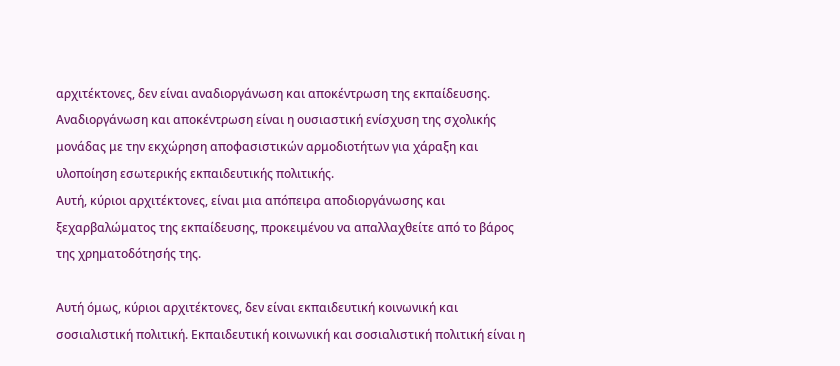αρχιτέκτονες, δεν είναι αναδιοργάνωση και αποκέντρωση της εκπαίδευσης. Αναδιοργάνωση και αποκέντρωση είναι η ουσιαστική ενίσχυση της σχολικής μονάδας με την εκχώρηση αποφασιστικών αρμοδιοτήτων για χάραξη και υλοποίηση εσωτερικής εκπαιδευτικής πολιτικής.
Αυτή, κύριοι αρχιτέκτονες, είναι μια απόπειρα αποδιοργάνωσης και ξεχαρβαλώματος της εκπαίδευσης, προκειμένου να απαλλαχθείτε από το βάρος της χρηματοδότησής της.

Αυτή όμως, κύριοι αρχιτέκτονες, δεν είναι εκπαιδευτική κοινωνική και σοσιαλιστική πολιτική. Εκπαιδευτική κοινωνική και σοσιαλιστική πολιτική είναι η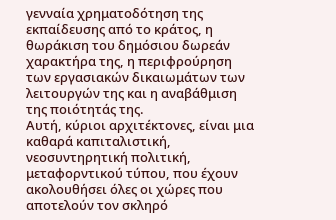γενναία χρηματοδότηση της εκπαίδευσης από το κράτος, η θωράκιση του δημόσιου δωρεάν χαρακτήρα της, η περιφρούρηση των εργασιακών δικαιωμάτων των λειτουργών της και η αναβάθμιση της ποιότητάς της.
Αυτή, κύριοι αρχιτέκτονες, είναι μια καθαρά καπιταλιστική, νεοσυντηρητική πολιτική, μεταφορντικού τύπου, που έχουν ακολουθήσει όλες οι χώρες που αποτελούν τον σκληρό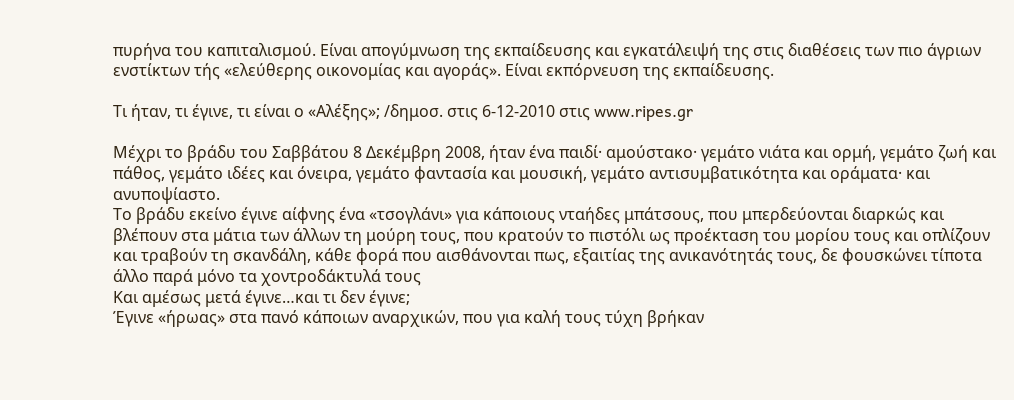πυρήνα του καπιταλισμού. Είναι απογύμνωση της εκπαίδευσης και εγκατάλειψή της στις διαθέσεις των πιο άγριων ενστίκτων τής «ελεύθερης οικονομίας και αγοράς». Είναι εκπόρνευση της εκπαίδευσης.

Τι ήταν, τι έγινε, τι είναι ο «Αλέξης»; /δημοσ. στις 6-12-2010 στις www.ripes.gr

Μέχρι το βράδυ του Σαββάτου 8 Δεκέμβρη 2008, ήταν ένα παιδί· αμούστακο· γεμάτο νιάτα και ορμή, γεμάτο ζωή και πάθος, γεμάτο ιδέες και όνειρα, γεμάτο φαντασία και μουσική, γεμάτο αντισυμβατικότητα και οράματα· και ανυποψίαστο.
Το βράδυ εκείνο έγινε αίφνης ένα «τσογλάνι» για κάποιους νταήδες μπάτσους, που μπερδεύονται διαρκώς και βλέπουν στα μάτια των άλλων τη μούρη τους, που κρατούν το πιστόλι ως προέκταση του μορίου τους και οπλίζουν και τραβούν τη σκανδάλη, κάθε φορά που αισθάνονται πως, εξαιτίας της ανικανότητάς τους, δε φουσκώνει τίποτα άλλο παρά μόνο τα χοντροδάκτυλά τους
Και αμέσως μετά έγινε…και τι δεν έγινε;
Έγινε «ήρωας» στα πανό κάποιων αναρχικών, που για καλή τους τύχη βρήκαν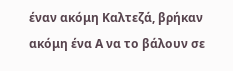έναν ακόμη Καλτεζά, βρήκαν ακόμη ένα Α να το βάλουν σε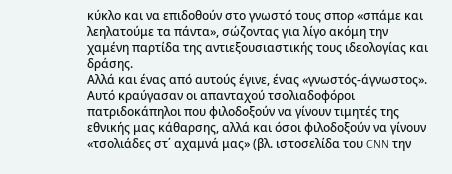κύκλο και να επιδοθούν στο γνωστό τους σπορ «σπάμε και λεηλατούμε τα πάντα», σώζοντας για λίγο ακόμη την χαμένη παρτίδα της αντιεξουσιαστικής τους ιδεολογίας και δράσης.
Αλλά και ένας από αυτούς έγινε, ένας «γνωστός-άγνωστος». Αυτό κραύγασαν οι απανταχού τσολιαδοφόροι πατριδοκάπηλοι που φιλοδοξούν να γίνουν τιμητές της εθνικής μας κάθαρσης, αλλά και όσοι φιλοδοξούν να γίνουν «τσολιάδες στ΄ αχαμνά μας» (βλ. ιστοσελίδα του CNN την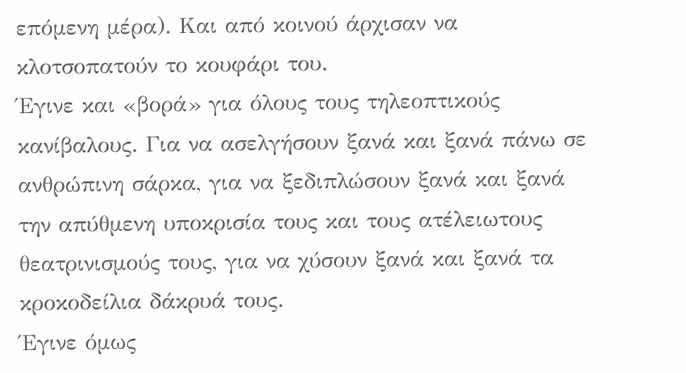επόμενη μέρα). Και από κοινού άρχισαν να κλοτσοπατούν το κουφάρι του.
Έγινε και «βορά» για όλους τους τηλεοπτικούς κανίβαλους. Για να ασελγήσουν ξανά και ξανά πάνω σε ανθρώπινη σάρκα, για να ξεδιπλώσουν ξανά και ξανά την απύθμενη υποκρισία τους και τους ατέλειωτους θεατρινισμούς τους, για να χύσουν ξανά και ξανά τα κροκοδείλια δάκρυά τους.
Έγινε όμως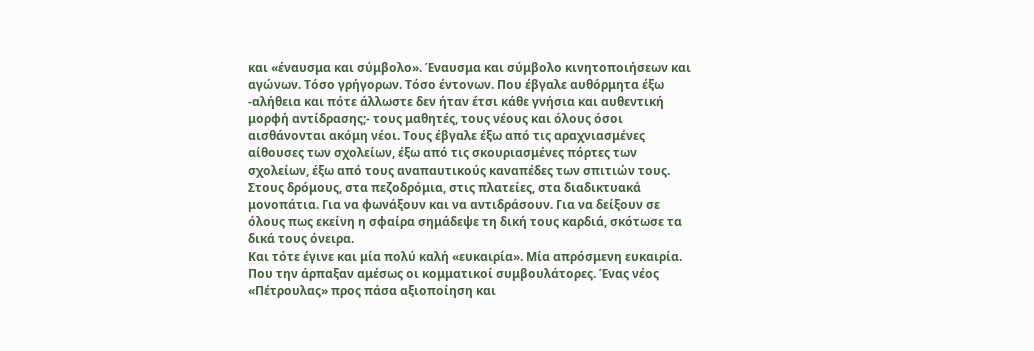και «έναυσμα και σύμβολο». Έναυσμα και σύμβολο κινητοποιήσεων και αγώνων. Τόσο γρήγορων. Τόσο έντονων. Που έβγαλε αυθόρμητα έξω -αλήθεια και πότε άλλωστε δεν ήταν έτσι κάθε γνήσια και αυθεντική μορφή αντίδρασης;- τους μαθητές, τους νέους και όλους όσοι αισθάνονται ακόμη νέοι. Τους έβγαλε έξω από τις αραχνιασμένες αίθουσες των σχολείων, έξω από τις σκουριασμένες πόρτες των σχολείων, έξω από τους αναπαυτικούς καναπέδες των σπιτιών τους. Στους δρόμους, στα πεζοδρόμια, στις πλατείες, στα διαδικτυακά μονοπάτια. Για να φωνάξουν και να αντιδράσουν. Για να δείξουν σε όλους πως εκείνη η σφαίρα σημάδεψε τη δική τους καρδιά, σκότωσε τα δικά τους όνειρα.
Και τότε έγινε και μία πολύ καλή «ευκαιρία». Μία απρόσμενη ευκαιρία. Που την άρπαξαν αμέσως οι κομματικοί συμβουλάτορες. Ένας νέος «Πέτρουλας» προς πάσα αξιοποίηση και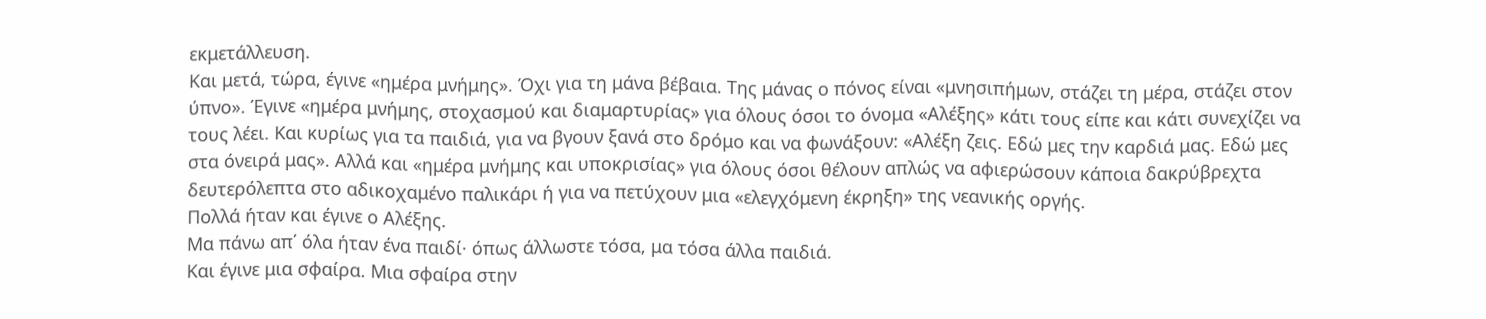εκμετάλλευση.
Και μετά, τώρα, έγινε «ημέρα μνήμης». Όχι για τη μάνα βέβαια. Της μάνας ο πόνος είναι «μνησιπήμων, στάζει τη μέρα, στάζει στον ύπνο». Έγινε «ημέρα μνήμης, στοχασμού και διαμαρτυρίας» για όλους όσοι το όνομα «Αλέξης» κάτι τους είπε και κάτι συνεχίζει να τους λέει. Και κυρίως για τα παιδιά, για να βγουν ξανά στο δρόμο και να φωνάξουν: «Αλέξη ζεις. Εδώ μες την καρδιά μας. Εδώ μες στα όνειρά μας». Αλλά και «ημέρα μνήμης και υποκρισίας» για όλους όσοι θέλουν απλώς να αφιερώσουν κάποια δακρύβρεχτα δευτερόλεπτα στο αδικοχαμένο παλικάρι ή για να πετύχουν μια «ελεγχόμενη έκρηξη» της νεανικής οργής.
Πολλά ήταν και έγινε ο Αλέξης.
Μα πάνω απ΄ όλα ήταν ένα παιδί· όπως άλλωστε τόσα, μα τόσα άλλα παιδιά.
Και έγινε μια σφαίρα. Μια σφαίρα στην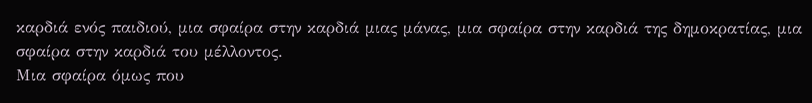καρδιά ενός παιδιού, μια σφαίρα στην καρδιά μιας μάνας, μια σφαίρα στην καρδιά της δημοκρατίας, μια σφαίρα στην καρδιά του μέλλοντος.
Μια σφαίρα όμως που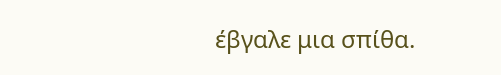έβγαλε μια σπίθα.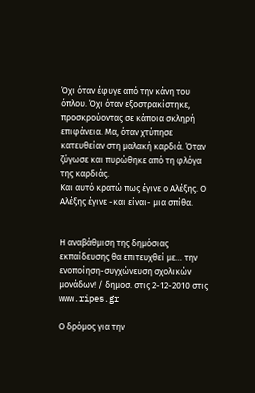Όχι όταν έφυγε από την κάνη του όπλου. Όχι όταν εξοστρακίστηκε, προσκρούοντας σε κάποια σκληρή επιφάνεια. Μα, όταν χτύπησε κατευθείαν στη μαλακή καρδιά. Όταν ζύγωσε και πυρώθηκε από τη φλόγα της καρδιάς.
Και αυτό κρατώ πως έγινε ο Αλέξης. Ο Αλέξης έγινε -και είναι- μια σπίθα.


Η αναβάθμιση της δημόσιας εκπαίδευσης θα επιτευχθεί με… την ενοποίηση-συγχώνευση σχολικών μονάδων! / δημοσ. στις 2-12-2010 στις www.ripes.gr

Ο δρόμος για την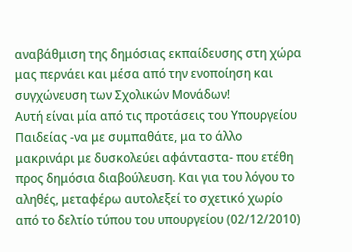αναβάθμιση της δημόσιας εκπαίδευσης στη χώρα μας περνάει και μέσα από την ενοποίηση και συγχώνευση των Σχολικών Μονάδων!
Αυτή είναι μία από τις προτάσεις του Υπουργείου Παιδείας -να με συμπαθάτε, μα το άλλο μακρινάρι με δυσκολεύει αφάνταστα- που ετέθη προς δημόσια διαβούλευση. Και για του λόγου το αληθές, μεταφέρω αυτολεξεί το σχετικό χωρίο από το δελτίο τύπου του υπουργείου (02/12/2010)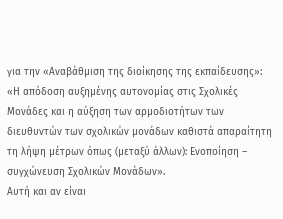για την «Αναβάθμιση της διοίκησης της εκπαίδευσης»: «Η απόδοση αυξημένης αυτονομίας στις Σχολικές Μονάδες και η αύξηση των αρμοδιοτήτων των διευθυντών των σχολικών μονάδων καθιστά απαραίτητη τη λήψη μέτρων όπως (μεταξύ άλλων): Ενοποίηση – συγχώνευση Σχολικών Μονάδων».
Αυτή και αν είναι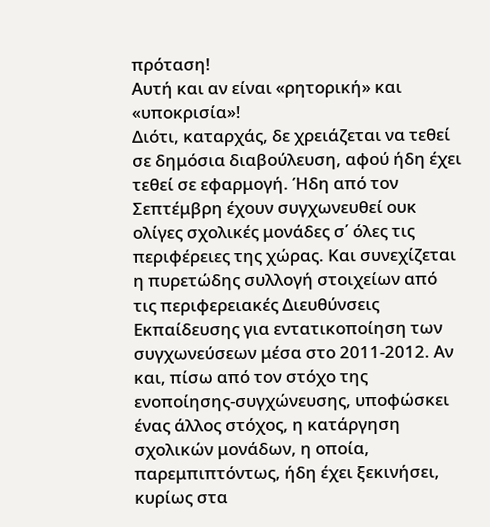πρόταση!
Αυτή και αν είναι «ρητορική» και «υποκρισία»!
Διότι, καταρχάς, δε χρειάζεται να τεθεί σε δημόσια διαβούλευση, αφού ήδη έχει τεθεί σε εφαρμογή. Ήδη από τον Σεπτέμβρη έχουν συγχωνευθεί ουκ ολίγες σχολικές μονάδες σ΄ όλες τις περιφέρειες της χώρας. Και συνεχίζεται η πυρετώδης συλλογή στοιχείων από τις περιφερειακές Διευθύνσεις Εκπαίδευσης για εντατικοποίηση των συγχωνεύσεων μέσα στο 2011-2012. Αν και, πίσω από τον στόχο της ενοποίησης-συγχώνευσης, υποφώσκει ένας άλλος στόχος, η κατάργηση σχολικών μονάδων, η οποία, παρεμπιπτόντως, ήδη έχει ξεκινήσει, κυρίως στα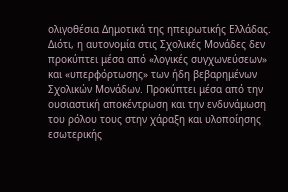ολιγοθέσια Δημοτικά της ηπειρωτικής Ελλάδας.
Διότι, η αυτονομία στις Σχολικές Μονάδες δεν προκύπτει μέσα από «λογικές συγχωνεύσεων» και «υπερφόρτωσης» των ήδη βεβαρημένων Σχολικών Μονάδων. Προκύπτει μέσα από την ουσιαστική αποκέντρωση και την ενδυνάμωση του ρόλου τους στην χάραξη και υλοποίησης εσωτερικής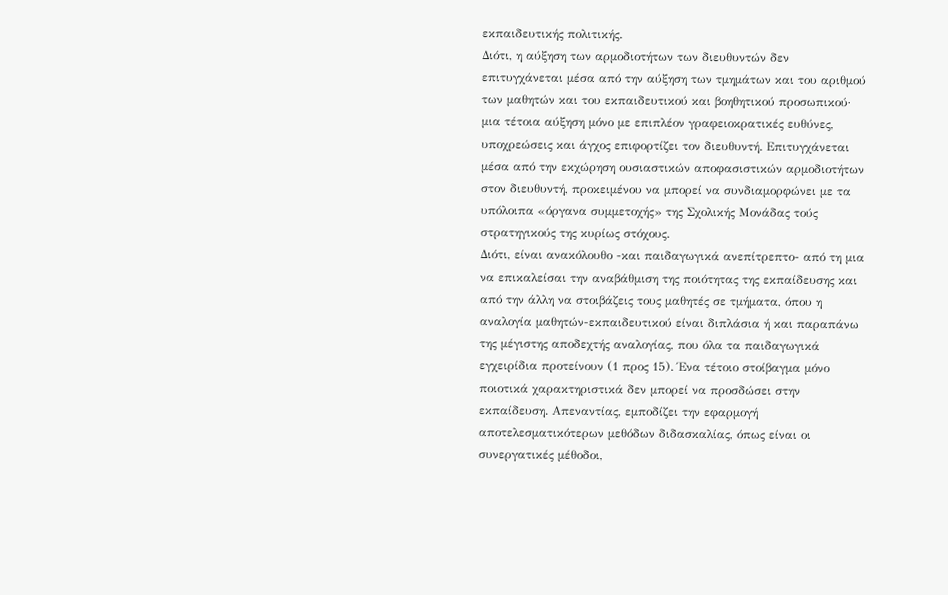εκπαιδευτικής πολιτικής.
Διότι, η αύξηση των αρμοδιοτήτων των διευθυντών δεν επιτυγχάνεται μέσα από την αύξηση των τμημάτων και του αριθμού των μαθητών και του εκπαιδευτικού και βοηθητικού προσωπικού· μια τέτοια αύξηση μόνο με επιπλέον γραφειοκρατικές ευθύνες, υποχρεώσεις και άγχος επιφορτίζει τον διευθυντή. Επιτυγχάνεται μέσα από την εκχώρηση ουσιαστικών αποφασιστικών αρμοδιοτήτων στον διευθυντή, προκειμένου να μπορεί να συνδιαμορφώνει με τα υπόλοιπα «όργανα συμμετοχής» της Σχολικής Μονάδας τούς στρατηγικούς της κυρίως στόχους.
Διότι, είναι ανακόλουθο -και παιδαγωγικά ανεπίτρεπτο- από τη μια να επικαλείσαι την αναβάθμιση της ποιότητας της εκπαίδευσης και από την άλλη να στοιβάζεις τους μαθητές σε τμήματα, όπου η αναλογία μαθητών-εκπαιδευτικού είναι διπλάσια ή και παραπάνω της μέγιστης αποδεχτής αναλογίας, που όλα τα παιδαγωγικά εγχειρίδια προτείνουν (1 προς 15). Ένα τέτοιο στοίβαγμα μόνο ποιοτικά χαρακτηριστικά δεν μπορεί να προσδώσει στην εκπαίδευση. Απεναντίας, εμποδίζει την εφαρμογή αποτελεσματικότερων μεθόδων διδασκαλίας, όπως είναι οι συνεργατικές μέθοδοι,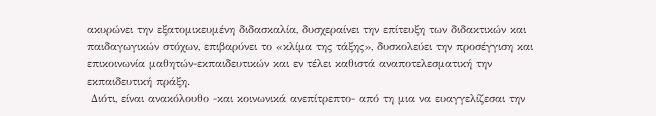ακυρώνει την εξατομικευμένη διδασκαλία, δυσχεραίνει την επίτευξη των διδακτικών και παιδαγωγικών στόχων, επιβαρύνει το «κλίμα της τάξης», δυσκολεύει την προσέγγιση και επικοινωνία μαθητών-εκπαιδευτικών και εν τέλει καθιστά αναποτελεσματική την εκπαιδευτική πράξη.
 Διότι, είναι ανακόλουθο -και κοινωνικά ανεπίτρεπτο- από τη μια να ευαγγελίζεσαι την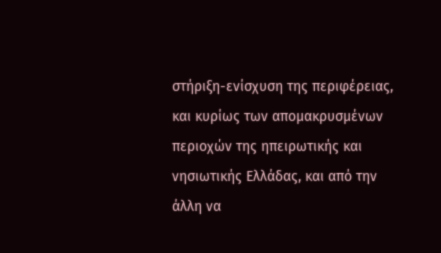στήριξη-ενίσχυση της περιφέρειας, και κυρίως των απομακρυσμένων περιοχών της ηπειρωτικής και νησιωτικής Ελλάδας, και από την άλλη να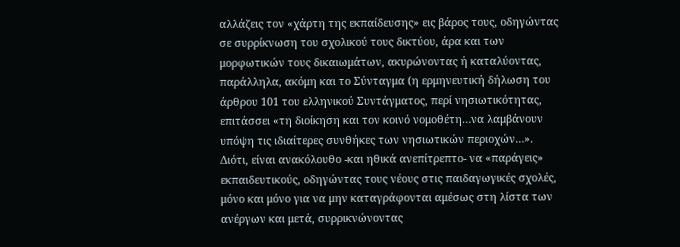αλλάζεις τον «χάρτη της εκπαίδευσης» εις βάρος τους, οδηγώντας σε συρρίκνωση του σχολικού τους δικτύου, άρα και των μορφωτικών τους δικαιωμάτων, ακυρώνοντας ή καταλύοντας, παράλληλα, ακόμη και το Σύνταγμα (η ερμηνευτική δήλωση του άρθρου 101 του ελληνικού Συντάγματος, περί νησιωτικότητας, επιτάσσει «τη διοίκηση και τον κοινό νομοθέτη…να λαμβάνουν υπόψη τις ιδιαίτερες συνθήκες των νησιωτικών περιοχών…».
Διότι, είναι ανακόλουθο -και ηθικά ανεπίτρεπτο- να «παράγεις» εκπαιδευτικούς, οδηγώντας τους νέους στις παιδαγωγικές σχολές, μόνο και μόνο για να μην καταγράφονται αμέσως στη λίστα των ανέργων και μετά, συρρικνώνοντας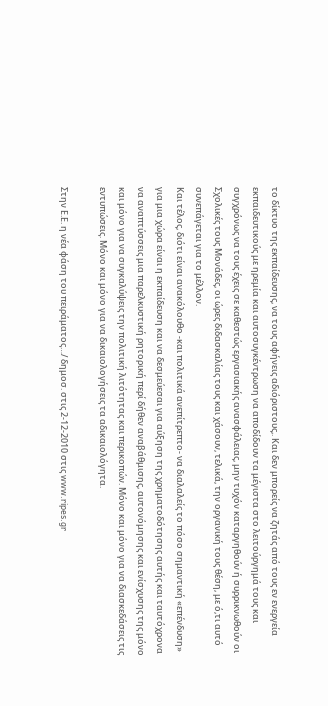το δίκτυο της εκπαίδευσης, να τους αφήνεις αδιόριστους,. Και δεν μπορείς να ζητάς από τους εν ενεργεία εκπαιδευτικούς με ηρεμία και αυτοσυγκέντρωση να αποδίδουν τα μέγιστα στο λειτούργημά τους και συγχρόνως να τους έχεις σε καθεστώς εργασιακής ανασφάλειας, μην τυχόν καταργηθούν ή συρρικνωθούν οι Σχολικές τους Μονάδες, οι ώρες διδασκαλίας τους και χάσουν, τελικά, την οργανική τους θέση, με ό,τι αυτό συνεπάγεται για το μέλλον.
Και τέλος, διότι είναι ανακόλουθο -και πολιτικά ανεπίτρεπτο- να διαλαλείς το πόσο σημαντική «επένδυση» για μια χώρα είναι η εκπαίδευση και να δεσμεύεσαι για αύξηση της χρηματοδότησης αυτής και ταυτόχρονα να αναπτύσσεις μια παρελκυστική ρητορική περί δήθεν αναβάθμισης, αυτονόμησης και ενίσχυσης της μόνο και μόνο για να συγκαλύψεις την πολιτική λιτότητας και περικοπών. Μόνο και μόνο για να διασκεδάσεις τις εντυπώσεις. Μόνο και μόνο για να δικαιολογήσεις τα αδικαιολόγητα.

Στην Ε.Ε. η νέα φάση του πειράματος…/ δημοσ. στις 2-12-2010 στις www.ripes.gr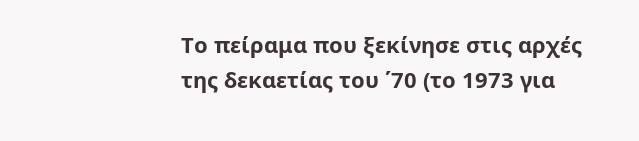Το πείραμα που ξεκίνησε στις αρχές της δεκαετίας του ΄70 (το 1973 για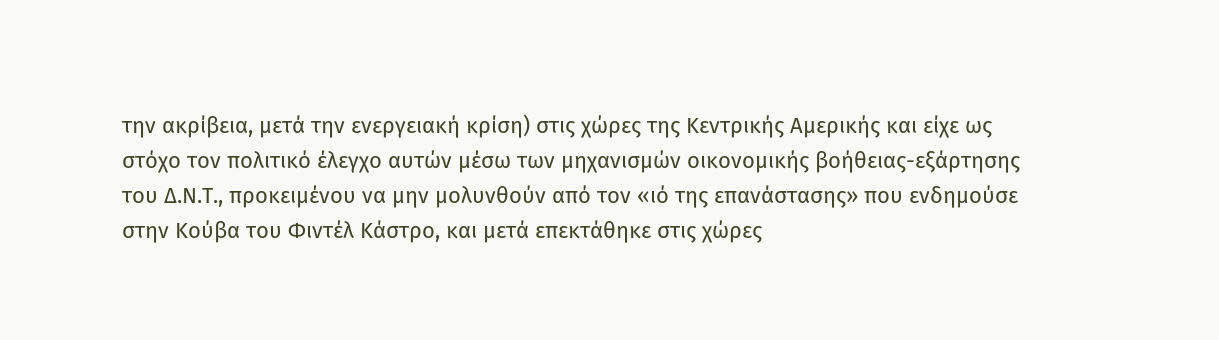την ακρίβεια, μετά την ενεργειακή κρίση) στις χώρες της Κεντρικής Αμερικής και είχε ως στόχο τον πολιτικό έλεγχο αυτών μέσω των μηχανισμών οικονομικής βοήθειας-εξάρτησης του Δ.Ν.Τ., προκειμένου να μην μολυνθούν από τον «ιό της επανάστασης» που ενδημούσε στην Κούβα του Φιντέλ Κάστρο, και μετά επεκτάθηκε στις χώρες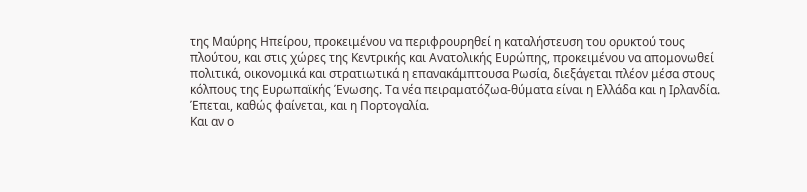της Μαύρης Ηπείρου, προκειμένου να περιφρουρηθεί η καταλήστευση του ορυκτού τους πλούτου, και στις χώρες της Κεντρικής και Ανατολικής Ευρώπης, προκειμένου να απομονωθεί πολιτικά, οικονομικά και στρατιωτικά η επανακάμπτουσα Ρωσία, διεξάγεται πλέον μέσα στους κόλπους της Ευρωπαϊκής Ένωσης. Τα νέα πειραματόζωα-θύματα είναι η Ελλάδα και η Ιρλανδία. Έπεται, καθώς φαίνεται, και η Πορτογαλία.
Και αν ο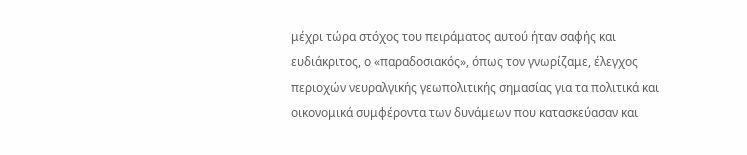μέχρι τώρα στόχος του πειράματος αυτού ήταν σαφής και ευδιάκριτος, ο «παραδοσιακός», όπως τον γνωρίζαμε, έλεγχος περιοχών νευραλγικής γεωπολιτικής σημασίας για τα πολιτικά και οικονομικά συμφέροντα των δυνάμεων που κατασκεύασαν και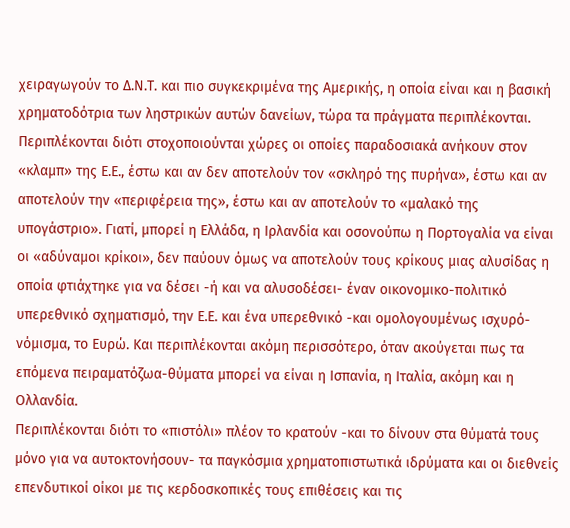χειραγωγούν το Δ.Ν.Τ. και πιο συγκεκριμένα της Αμερικής, η οποία είναι και η βασική χρηματοδότρια των ληστρικών αυτών δανείων, τώρα τα πράγματα περιπλέκονται.
Περιπλέκονται διότι στοχοποιούνται χώρες οι οποίες παραδοσιακά ανήκουν στον «κλαμπ» της Ε.Ε., έστω και αν δεν αποτελούν τον «σκληρό της πυρήνα», έστω και αν αποτελούν την «περιφέρεια της», έστω και αν αποτελούν το «μαλακό της υπογάστριο». Γιατί, μπορεί η Ελλάδα, η Ιρλανδία και οσονούπω η Πορτογαλία να είναι οι «αδύναμοι κρίκοι», δεν παύουν όμως να αποτελούν τους κρίκους μιας αλυσίδας η οποία φτιάχτηκε για να δέσει -ή και να αλυσοδέσει- έναν οικονομικο-πολιτικό υπερεθνικό σχηματισμό, την Ε.Ε. και ένα υπερεθνικό -και ομολογουμένως ισχυρό- νόμισμα, το Ευρώ. Και περιπλέκονται ακόμη περισσότερο, όταν ακούγεται πως τα επόμενα πειραματόζωα-θύματα μπορεί να είναι η Ισπανία, η Ιταλία, ακόμη και η Ολλανδία.
Περιπλέκονται διότι το «πιστόλι» πλέον το κρατούν -και το δίνουν στα θύματά τους μόνο για να αυτοκτονήσουν- τα παγκόσμια χρηματοπιστωτικά ιδρύματα και οι διεθνείς επενδυτικοί οίκοι με τις κερδοσκοπικές τους επιθέσεις και τις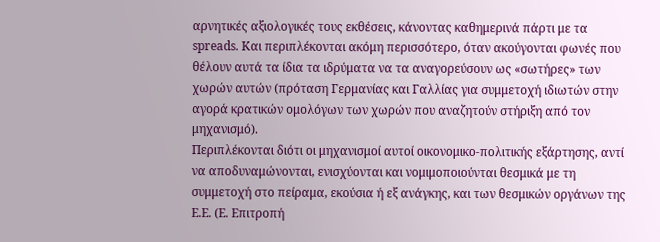αρνητικές αξιολογικές τους εκθέσεις, κάνοντας καθημερινά πάρτι με τα spreads. Και περιπλέκονται ακόμη περισσότερο, όταν ακούγονται φωνές που θέλουν αυτά τα ίδια τα ιδρύματα να τα αναγορεύσουν ως «σωτήρες» των χωρών αυτών (πρόταση Γερμανίας και Γαλλίας για συμμετοχή ιδιωτών στην αγορά κρατικών ομολόγων των χωρών που αναζητούν στήριξη από τον μηχανισμό).
Περιπλέκονται διότι οι μηχανισμοί αυτοί οικονομικο-πολιτικής εξάρτησης, αντί να αποδυναμώνονται, ενισχύονται και νομιμοποιούνται θεσμικά με τη συμμετοχή στο πείραμα, εκούσια ή εξ ανάγκης, και των θεσμικών οργάνων της Ε.Ε. (Ε. Επιτροπή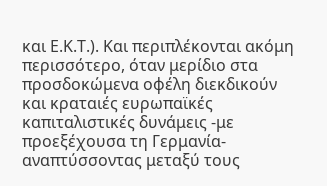και Ε.Κ.Τ.). Και περιπλέκονται ακόμη περισσότερο, όταν μερίδιο στα προσδοκώμενα οφέλη διεκδικούν και κραταιές ευρωπαϊκές καπιταλιστικές δυνάμεις -με προεξέχουσα τη Γερμανία- αναπτύσσοντας μεταξύ τους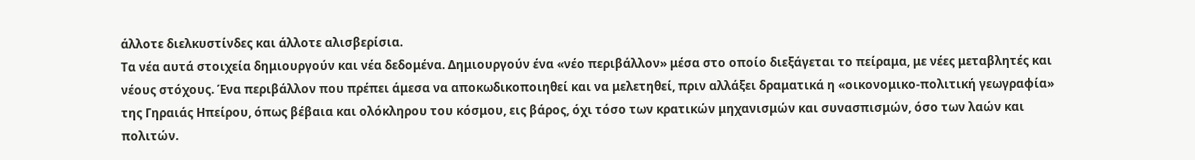άλλοτε διελκυστίνδες και άλλοτε αλισβερίσια.
Τα νέα αυτά στοιχεία δημιουργούν και νέα δεδομένα. Δημιουργούν ένα «νέο περιβάλλον» μέσα στο οποίο διεξάγεται το πείραμα, με νέες μεταβλητές και νέους στόχους. Ένα περιβάλλον που πρέπει άμεσα να αποκωδικοποιηθεί και να μελετηθεί, πριν αλλάξει δραματικά η «οικονομικο-πολιτική γεωγραφία» της Γηραιάς Ηπείρου, όπως βέβαια και ολόκληρου του κόσμου, εις βάρος, όχι τόσο των κρατικών μηχανισμών και συνασπισμών, όσο των λαών και πολιτών.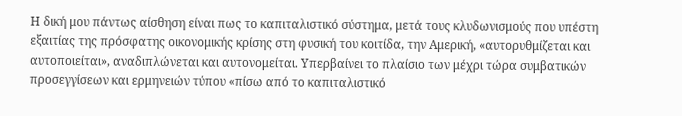Η δική μου πάντως αίσθηση είναι πως το καπιταλιστικό σύστημα, μετά τους κλυδωνισμούς που υπέστη εξαιτίας της πρόσφατης οικονομικής κρίσης στη φυσική του κοιτίδα, την Αμερική, «αυτορυθμίζεται και αυτοποιείται», αναδιπλώνεται και αυτονομείται. Υπερβαίνει το πλαίσιο των μέχρι τώρα συμβατικών προσεγγίσεων και ερμηνειών τύπου «πίσω από το καπιταλιστικό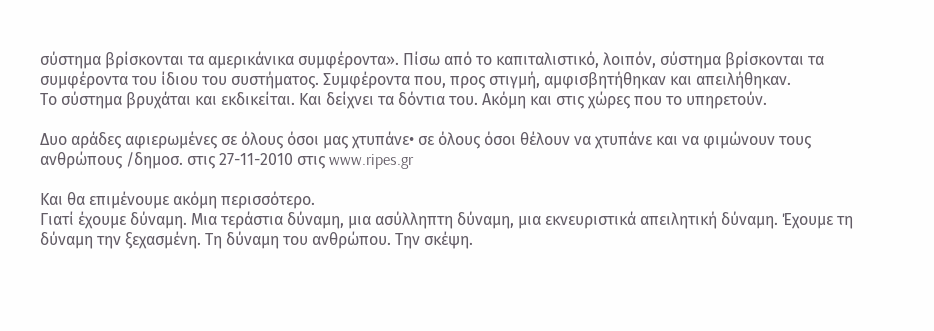σύστημα βρίσκονται τα αμερικάνικα συμφέροντα». Πίσω από το καπιταλιστικό, λοιπόν, σύστημα βρίσκονται τα συμφέροντα του ίδιου του συστήματος. Συμφέροντα που, προς στιγμή, αμφισβητήθηκαν και απειλήθηκαν.
Το σύστημα βρυχάται και εκδικείται. Και δείχνει τα δόντια του. Ακόμη και στις χώρες που το υπηρετούν.

Δυο αράδες αφιερωμένες σε όλους όσοι μας χτυπάνε• σε όλους όσοι θέλουν να χτυπάνε και να φιμώνουν τους ανθρώπους /δημοσ. στις 27-11-2010 στις www.ripes.gr

Και θα επιμένουμε ακόμη περισσότερο.
Γιατί έχουμε δύναμη. Μια τεράστια δύναμη, μια ασύλληπτη δύναμη, μια εκνευριστικά απειλητική δύναμη. Έχουμε τη δύναμη την ξεχασμένη. Τη δύναμη του ανθρώπου. Την σκέψη.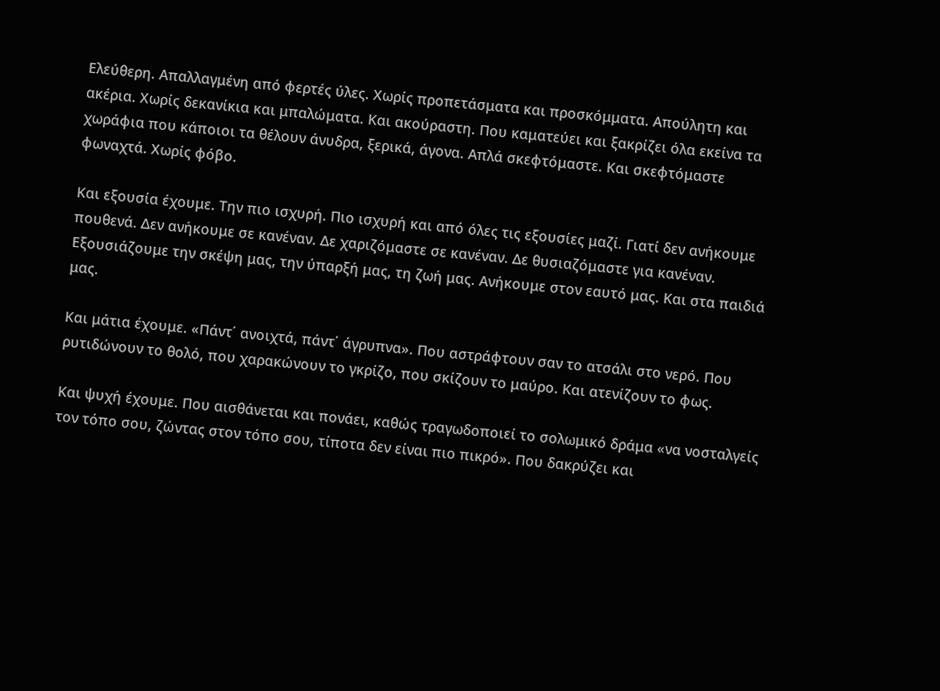Ελεύθερη. Απαλλαγμένη από φερτές ύλες. Χωρίς προπετάσματα και προσκόμματα. Απούλητη και ακέρια. Χωρίς δεκανίκια και μπαλώματα. Και ακούραστη. Που καματεύει και ξακρίζει όλα εκείνα τα χωράφια που κάποιοι τα θέλουν άνυδρα, ξερικά, άγονα. Απλά σκεφτόμαστε. Και σκεφτόμαστε φωναχτά. Χωρίς φόβο.

Και εξουσία έχουμε. Την πιο ισχυρή. Πιο ισχυρή και από όλες τις εξουσίες μαζί. Γιατί δεν ανήκουμε πουθενά. Δεν ανήκουμε σε κανέναν. Δε χαριζόμαστε σε κανέναν. Δε θυσιαζόμαστε για κανέναν. Εξουσιάζουμε την σκέψη μας, την ύπαρξή μας, τη ζωή μας. Ανήκουμε στον εαυτό μας. Και στα παιδιά μας.

Και μάτια έχουμε. «Πάντ΄ ανοιχτά, πάντ΄ άγρυπνα». Που αστράφτουν σαν το ατσάλι στο νερό. Που ρυτιδώνουν το θολό, που χαρακώνουν το γκρίζο, που σκίζουν το μαύρο. Και ατενίζουν το φως.

Και ψυχή έχουμε. Που αισθάνεται και πονάει, καθώς τραγωδοποιεί το σολωμικό δράμα «να νοσταλγείς τον τόπο σου, ζώντας στον τόπο σου, τίποτα δεν είναι πιο πικρό». Που δακρύζει και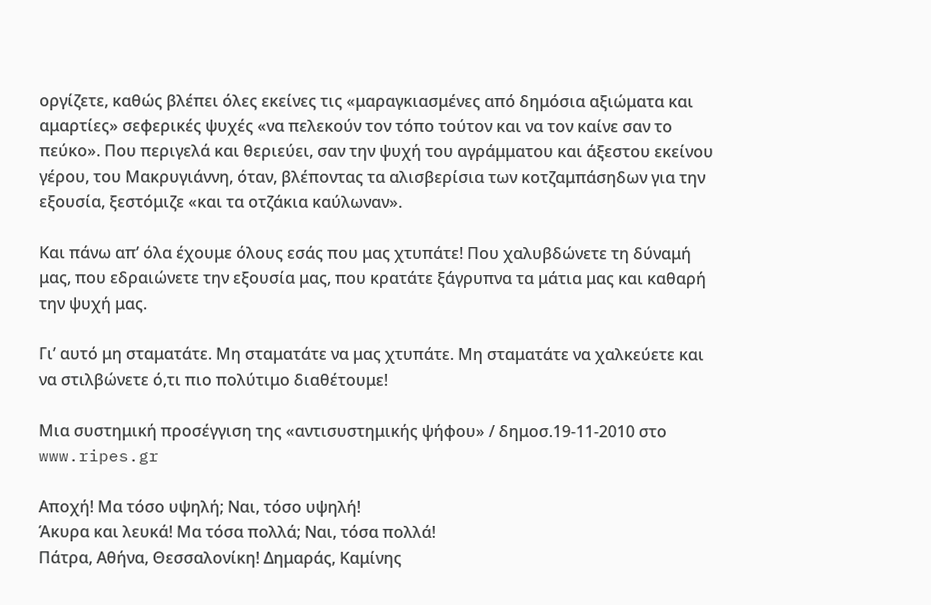οργίζετε, καθώς βλέπει όλες εκείνες τις «μαραγκιασμένες από δημόσια αξιώματα και αμαρτίες» σεφερικές ψυχές «να πελεκούν τον τόπο τούτον και να τον καίνε σαν το πεύκο». Που περιγελά και θεριεύει, σαν την ψυχή του αγράμματου και άξεστου εκείνου γέρου, του Μακρυγιάννη, όταν, βλέποντας τα αλισβερίσια των κοτζαμπάσηδων για την εξουσία, ξεστόμιζε «και τα οτζάκια καύλωναν».

Και πάνω απ’ όλα έχουμε όλους εσάς που μας χτυπάτε! Που χαλυβδώνετε τη δύναμή μας, που εδραιώνετε την εξουσία μας, που κρατάτε ξάγρυπνα τα μάτια μας και καθαρή την ψυχή μας.

Γι’ αυτό μη σταματάτε. Μη σταματάτε να μας χτυπάτε. Μη σταματάτε να χαλκεύετε και να στιλβώνετε ό,τι πιο πολύτιμο διαθέτουμε!

Μια συστημική προσέγγιση της «αντισυστημικής ψήφου» / δημοσ.19-11-2010 στο www.ripes.gr

Αποχή! Μα τόσο υψηλή; Ναι, τόσο υψηλή!
Άκυρα και λευκά! Μα τόσα πολλά; Ναι, τόσα πολλά!
Πάτρα, Αθήνα, Θεσσαλονίκη! Δημαράς, Καμίνης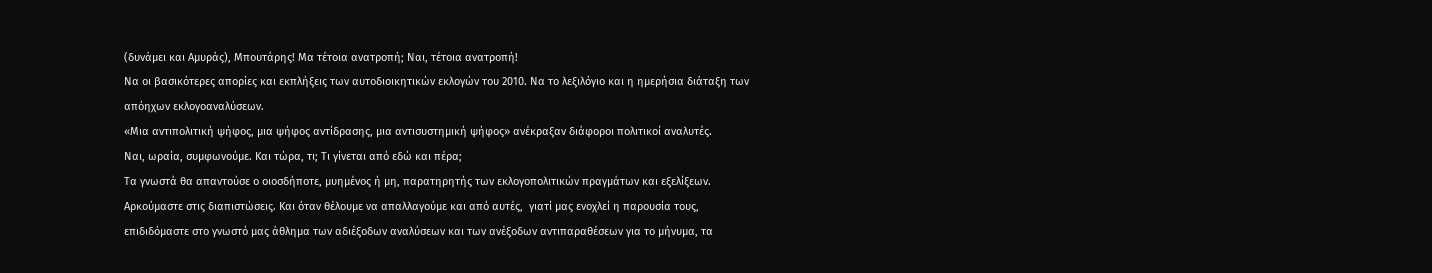(δυνάμει και Αμυράς), Μπουτάρης! Μα τέτοια ανατροπή; Ναι, τέτοια ανατροπή!
Να οι βασικότερες απορίες και εκπλήξεις των αυτοδιοικητικών εκλογών του 2010. Να το λεξιλόγιο και η ημερήσια διάταξη των απόηχων εκλογοαναλύσεων.
«Μια αντιπολιτική ψήφος, μια ψήφος αντίδρασης, μια αντισυστημική ψήφος» ανέκραξαν διάφοροι πολιτικοί αναλυτές.
Ναι, ωραία, συμφωνούμε. Και τώρα, τι; Τι γίνεται από εδώ και πέρα;
Τα γνωστά θα απαντούσε ο οιοσδήποτε, μυημένος ή μη, παρατηρητής των εκλογοπολιτικών πραγμάτων και εξελίξεων. Αρκούμαστε στις διαπιστώσεις. Και όταν θέλουμε να απαλλαγούμε και από αυτές,  γιατί μας ενοχλεί η παρουσία τους, επιδιδόμαστε στο γνωστό μας άθλημα των αδιέξοδων αναλύσεων και των ανέξοδων αντιπαραθέσεων για το μήνυμα, τα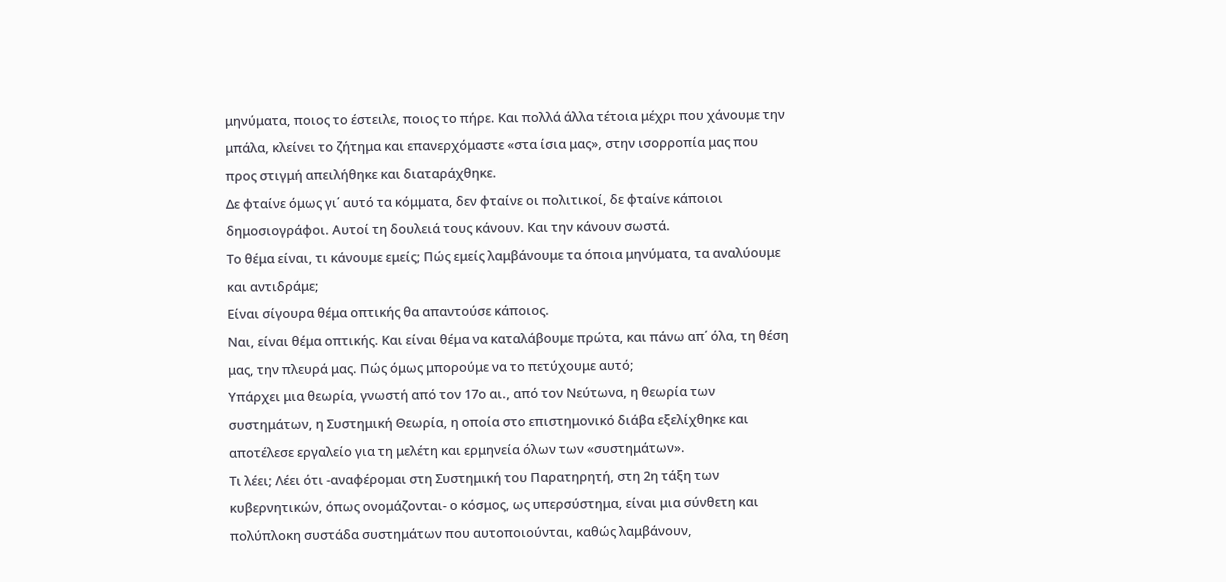μηνύματα, ποιος το έστειλε, ποιος το πήρε. Και πολλά άλλα τέτοια μέχρι που χάνουμε την μπάλα, κλείνει το ζήτημα και επανερχόμαστε «στα ίσια μας», στην ισορροπία μας που προς στιγμή απειλήθηκε και διαταράχθηκε.
Δε φταίνε όμως γι΄ αυτό τα κόμματα, δεν φταίνε οι πολιτικοί, δε φταίνε κάποιοι δημοσιογράφοι. Αυτοί τη δουλειά τους κάνουν. Και την κάνουν σωστά.
Το θέμα είναι, τι κάνουμε εμείς; Πώς εμείς λαμβάνουμε τα όποια μηνύματα, τα αναλύουμε και αντιδράμε;
Είναι σίγουρα θέμα οπτικής θα απαντούσε κάποιος.
Ναι, είναι θέμα οπτικής. Και είναι θέμα να καταλάβουμε πρώτα, και πάνω απ΄ όλα, τη θέση μας, την πλευρά μας. Πώς όμως μπορούμε να το πετύχουμε αυτό;
Υπάρχει μια θεωρία, γνωστή από τον 17ο αι., από τον Νεύτωνα, η θεωρία των συστημάτων, η Συστημική Θεωρία, η οποία στο επιστημονικό διάβα εξελίχθηκε και αποτέλεσε εργαλείο για τη μελέτη και ερμηνεία όλων των «συστημάτων».
Τι λέει; Λέει ότι -αναφέρομαι στη Συστημική του Παρατηρητή, στη 2η τάξη των κυβερνητικών, όπως ονομάζονται- ο κόσμος, ως υπερσύστημα, είναι μια σύνθετη και πολύπλοκη συστάδα συστημάτων που αυτοποιούνται, καθώς λαμβάνουν,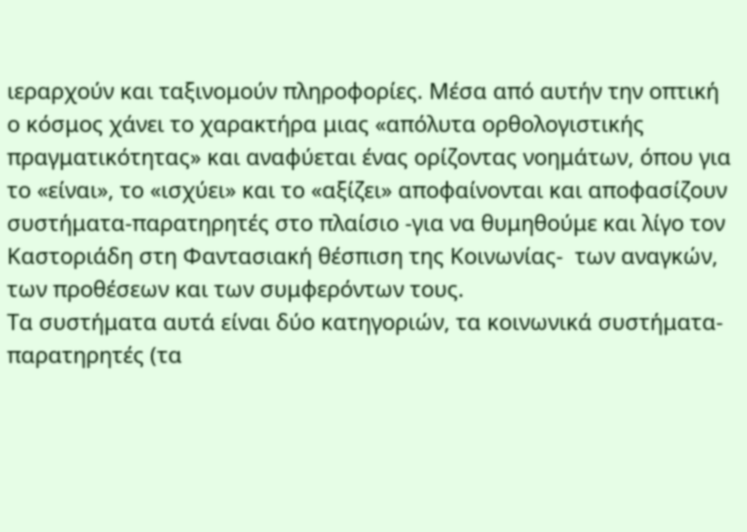ιεραρχούν και ταξινομούν πληροφορίες. Μέσα από αυτήν την οπτική ο κόσμος χάνει το χαρακτήρα μιας «απόλυτα ορθολογιστικής πραγματικότητας» και αναφύεται ένας ορίζοντας νοημάτων, όπου για το «είναι», το «ισχύει» και το «αξίζει» αποφαίνονται και αποφασίζουν συστήματα-παρατηρητές στο πλαίσιο -για να θυμηθούμε και λίγο τον Καστοριάδη στη Φαντασιακή θέσπιση της Κοινωνίας-  των αναγκών, των προθέσεων και των συμφερόντων τους.
Τα συστήματα αυτά είναι δύο κατηγοριών, τα κοινωνικά συστήματα-παρατηρητές (τα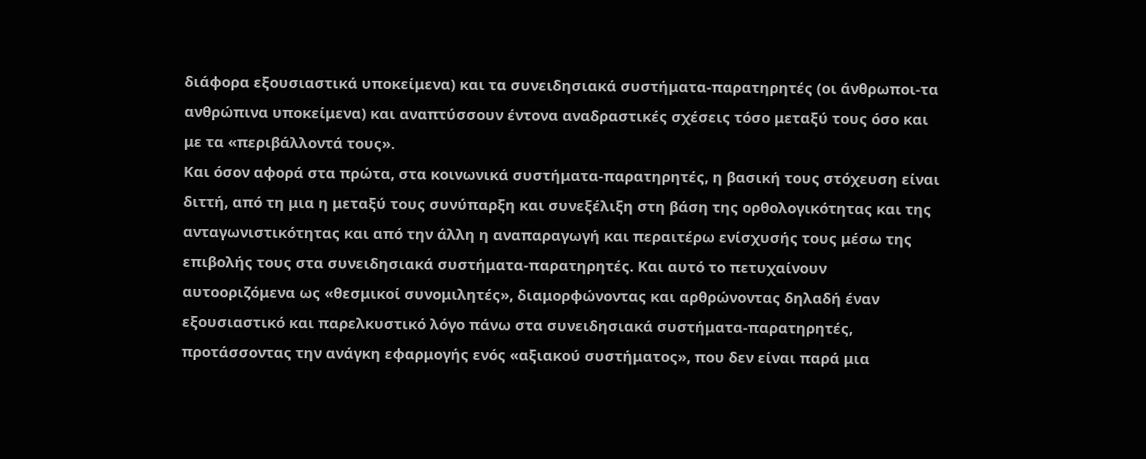διάφορα εξουσιαστικά υποκείμενα) και τα συνειδησιακά συστήματα-παρατηρητές (οι άνθρωποι-τα ανθρώπινα υποκείμενα) και αναπτύσσουν έντονα αναδραστικές σχέσεις τόσο μεταξύ τους όσο και με τα «περιβάλλοντά τους».
Και όσον αφορά στα πρώτα, στα κοινωνικά συστήματα-παρατηρητές, η βασική τους στόχευση είναι διττή, από τη μια η μεταξύ τους συνύπαρξη και συνεξέλιξη στη βάση της ορθολογικότητας και της ανταγωνιστικότητας και από την άλλη η αναπαραγωγή και περαιτέρω ενίσχυσής τους μέσω της επιβολής τους στα συνειδησιακά συστήματα-παρατηρητές. Και αυτό το πετυχαίνουν αυτοοριζόμενα ως «θεσμικοί συνομιλητές», διαμορφώνοντας και αρθρώνοντας δηλαδή έναν εξουσιαστικό και παρελκυστικό λόγο πάνω στα συνειδησιακά συστήματα-παρατηρητές, προτάσσοντας την ανάγκη εφαρμογής ενός «αξιακού συστήματος», που δεν είναι παρά μια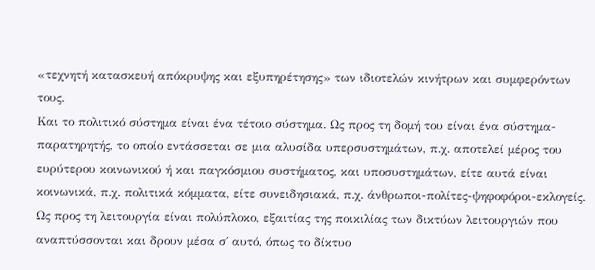«τεχνητή κατασκευή απόκρυψης και εξυπηρέτησης» των ιδιοτελών κινήτρων και συμφερόντων τους.
Και το πολιτικό σύστημα είναι ένα τέτοιο σύστημα. Ως προς τη δομή του είναι ένα σύστημα-παρατηρητής, το οποίο εντάσσεται σε μια αλυσίδα υπερσυστημάτων, π.χ. αποτελεί μέρος του ευρύτερου κοινωνικού ή και παγκόσμιου συστήματος, και υποσυστημάτων, είτε αυτά είναι κοινωνικά, π.χ. πολιτικά κόμματα, είτε συνειδησιακά, π.χ. άνθρωποι-πολίτες-ψηφοφόροι-εκλογείς. Ως προς τη λειτουργία είναι πολύπλοκο, εξαιτίας της ποικιλίας των δικτύων λειτουργιών που αναπτύσσονται και δρουν μέσα σ΄ αυτό, όπως το δίκτυο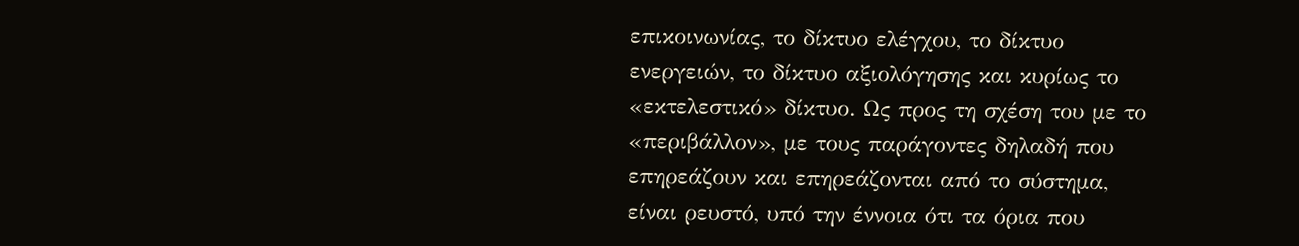επικοινωνίας, το δίκτυο ελέγχου, το δίκτυο ενεργειών, το δίκτυο αξιολόγησης και κυρίως το «εκτελεστικό» δίκτυο. Ως προς τη σχέση του με το «περιβάλλον», με τους παράγοντες δηλαδή που επηρεάζουν και επηρεάζονται από το σύστημα, είναι ρευστό, υπό την έννοια ότι τα όρια που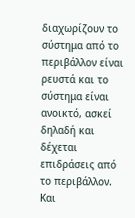διαχωρίζουν το σύστημα από το περιβάλλον είναι ρευστά και το σύστημα είναι ανοικτό, ασκεί δηλαδή και δέχεται επιδράσεις από το περιβάλλον. Και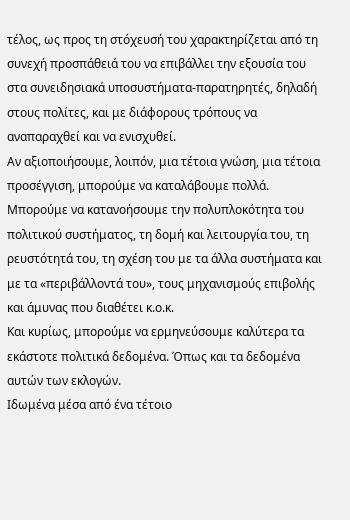τέλος, ως προς τη στόχευσή του χαρακτηρίζεται από τη συνεχή προσπάθειά του να επιβάλλει την εξουσία του στα συνειδησιακά υποσυστήματα-παρατηρητές, δηλαδή στους πολίτες, και με διάφορους τρόπους να αναπαραχθεί και να ενισχυθεί.
Αν αξιοποιήσουμε, λοιπόν, μια τέτοια γνώση, μια τέτοια προσέγγιση, μπορούμε να καταλάβουμε πολλά. Μπορούμε να κατανοήσουμε την πολυπλοκότητα του πολιτικού συστήματος, τη δομή και λειτουργία του, τη ρευστότητά του, τη σχέση του με τα άλλα συστήματα και με τα «περιβάλλοντά του», τους μηχανισμούς επιβολής και άμυνας που διαθέτει κ.ο.κ.
Και κυρίως, μπορούμε να ερμηνεύσουμε καλύτερα τα εκάστοτε πολιτικά δεδομένα. Όπως και τα δεδομένα αυτών των εκλογών.
Ιδωμένα μέσα από ένα τέτοιο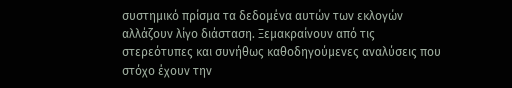συστημικό πρίσμα τα δεδομένα αυτών των εκλογών αλλάζουν λίγο διάσταση. Ξεμακραίνουν από τις στερεότυπες και συνήθως καθοδηγούμενες αναλύσεις που στόχο έχουν την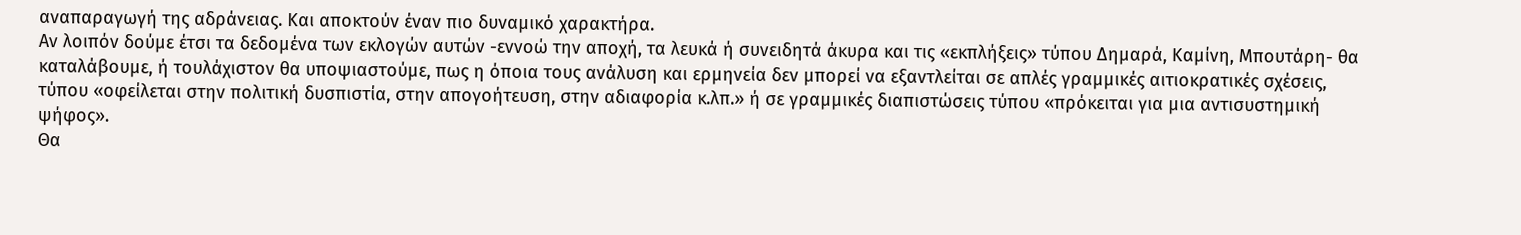αναπαραγωγή της αδράνειας. Και αποκτούν έναν πιο δυναμικό χαρακτήρα.
Αν λοιπόν δούμε έτσι τα δεδομένα των εκλογών αυτών -εννοώ την αποχή, τα λευκά ή συνειδητά άκυρα και τις «εκπλήξεις» τύπου Δημαρά, Καμίνη, Μπουτάρη- θα καταλάβουμε, ή τουλάχιστον θα υποψιαστούμε, πως η όποια τους ανάλυση και ερμηνεία δεν μπορεί να εξαντλείται σε απλές γραμμικές αιτιοκρατικές σχέσεις, τύπου «οφείλεται στην πολιτική δυσπιστία, στην απογοήτευση, στην αδιαφορία κ.λπ.» ή σε γραμμικές διαπιστώσεις τύπου «πρόκειται για μια αντισυστημική ψήφος».
Θα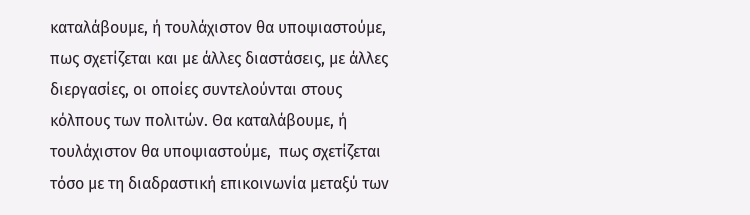καταλάβουμε, ή τουλάχιστον θα υποψιαστούμε, πως σχετίζεται και με άλλες διαστάσεις, με άλλες διεργασίες, οι οποίες συντελούνται στους κόλπους των πολιτών. Θα καταλάβουμε, ή τουλάχιστον θα υποψιαστούμε,  πως σχετίζεται τόσο με τη διαδραστική επικοινωνία μεταξύ των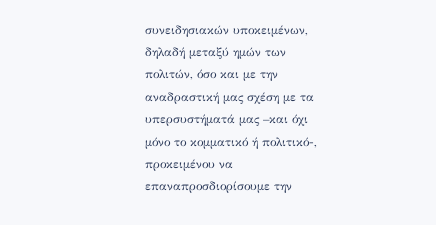συνειδησιακών υποκειμένων, δηλαδή μεταξύ ημών των πολιτών, όσο και με την αναδραστική μας σχέση με τα υπερσυστήματά μας –και όχι μόνο το κομματικό ή πολιτικό-, προκειμένου να επαναπροσδιορίσουμε την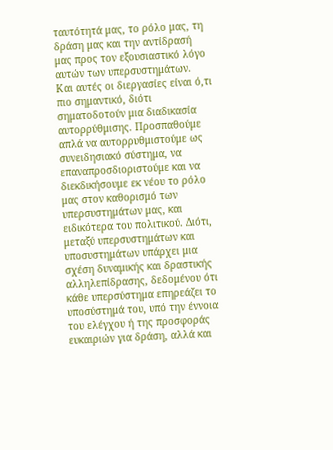ταυτότητά μας, το ρόλο μας, τη δράση μας και την αντίδρασή μας προς τον εξουσιαστικό λόγο αυτών των υπερσυστημάτων.
Και αυτές οι διεργασίες είναι ό,τι πιο σημαντικό, διότι σηματοδοτούν μια διαδικασία αυτορρύθμισης. Προσπαθούμε απλά να αυτορρυθμιστούμε ως συνειδησιακό σύστημα, να επαναπροσδιοριστούμε και να διεκδικήσουμε εκ νέου το ρόλο μας στον καθορισμό των υπερσυστημάτων μας, και ειδικότερα του πολιτικού. Διότι, μεταξύ υπερσυστημάτων και υποσυστημάτων υπάρχει μια σχέση δυναμικής και δραστικής αλληλεπίδρασης, δεδομένου ότι κάθε υπερσύστημα επηρεάζει το υποσύστημά του, υπό την έννοια του ελέγχου ή της προσφοράς ευκαιριών για δράση, αλλά και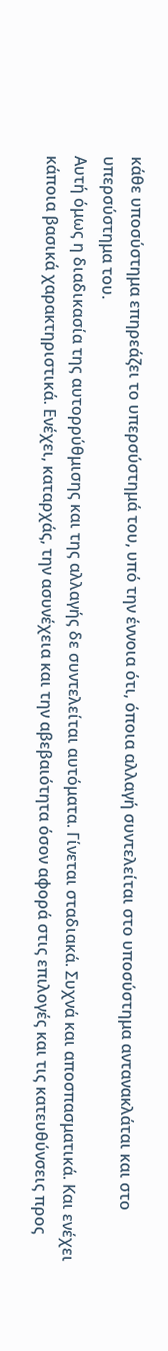κάθε υποσύστημα επηρεάζει το υπερσύστημά του, υπό την έννοια ότι, όποια αλλαγή συντελείται στο υποσύστημα αντανακλάται και στο υπερσύστημα του.
Αυτή όμως η διαδικασία της αυτορρύθμισης και της αλλαγής δε συντελείται αυτόματα. Γίνεται σταδιακά. Συχνά και αποσπασματικά. Και ενέχει κάποια βασικά χαρακτηριστικά. Ενέχει, καταρχάς, την ασυνέχεια και την αβεβαιότητα όσον αφορά στις επιλογές και τις κατευθύνσεις προς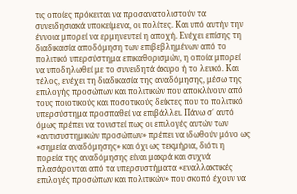τις οποίες πρόκειται να προσανατολιστούν τα συνειδησιακά υποκείμενα, οι πολίτες. Και υπό αυτήν την έννοια μπορεί να ερμηνευτεί η αποχή. Ενέχει επίσης τη διαδικασία αποδόμηση των επιβεβλημένων από το πολιτικό υπερσύστημα επικαθορισμών, η οποία μπορεί να υποδηλωθεί με το συνειδητά άκυρο ή το λευκό. Και τέλος, ενέχει τη διαδικασία της αναδόμησης, μέσω της επιλογής προσώπων και πολιτικών που αποκλίνουν από τους ποιοτικούς και ποσοτικούς δείκτες που το πολιτικό υπερσύστημα προσπαθεί να επιβάλλει. Πάνω σ΄ αυτό όμως πρέπει να τονιστεί πως οι επιλογές αυτών των «αντισυστημικών προσώπων» πρέπει να ιδωθούν μόνο ως «σημεία αναδόμησης» και όχι ως τεκμήρια, διότι η πορεία της αναδόμησης είναι μακρά και συχνά πλασάρονται από τα υπερσυστήματα «εναλλακτικές επιλογές προσώπων και πολιτικών» που σκοπό έχουν να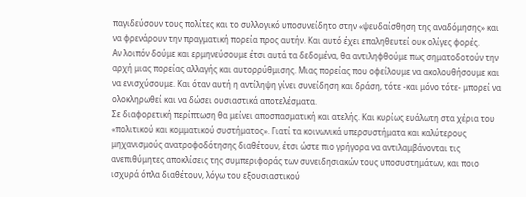παγιδεύσουν τους πολίτες και το συλλογικό υποσυνείδητο στην «ψευδαίσθηση της αναδόμησης» και να φρενάρουν την πραγματική πορεία προς αυτήν. Και αυτό έχει επαληθευτεί ουκ ολίγες φορές.
Αν λοιπόν δούμε και ερμηνεύσουμε έτσι αυτά τα δεδομένα, θα αντιληφθούμε πως σηματοδοτούν την αρχή μιας πορείας αλλαγής και αυτορρύθμισης. Μιας πορείας που οφείλουμε να ακολουθήσουμε και να ενισχύσουμε. Και όταν αυτή η αντίληψη γίνει συνείδηση και δράση, τότε -και μόνο τότε- μπορεί να ολοκληρωθεί και να δώσει ουσιαστικά αποτελέσματα.
Σε διαφορετική περίπτωση θα μείνει αποσπασματική και ατελής. Και κυρίως ευάλωτη στα χέρια του «πολιτικού και κομματικού συστήματος». Γιατί τα κοινωνικά υπερσυστήματα και καλύτερους μηχανισμούς ανατροφοδότησης διαθέτουν, έτσι ώστε πιο γρήγορα να αντιλαμβάνονται τις ανεπιθύμητες αποκλίσεις της συμπεριφοράς των συνειδησιακών τους υποσυστημάτων, και ποιο ισχυρά όπλα διαθέτουν, λόγω του εξουσιαστικού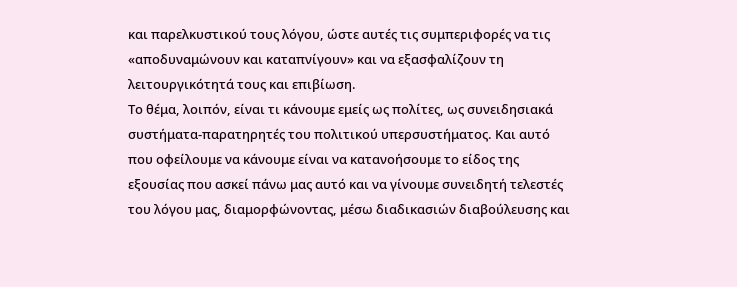και παρελκυστικού τους λόγου, ώστε αυτές τις συμπεριφορές να τις «αποδυναμώνουν και καταπνίγουν» και να εξασφαλίζουν τη λειτουργικότητά τους και επιβίωση.
Το θέμα, λοιπόν, είναι τι κάνουμε εμείς ως πολίτες, ως συνειδησιακά συστήματα-παρατηρητές του πολιτικού υπερσυστήματος. Και αυτό που οφείλουμε να κάνουμε είναι να κατανοήσουμε το είδος της εξουσίας που ασκεί πάνω μας αυτό και να γίνουμε συνειδητή τελεστές του λόγου μας, διαμορφώνοντας, μέσω διαδικασιών διαβούλευσης και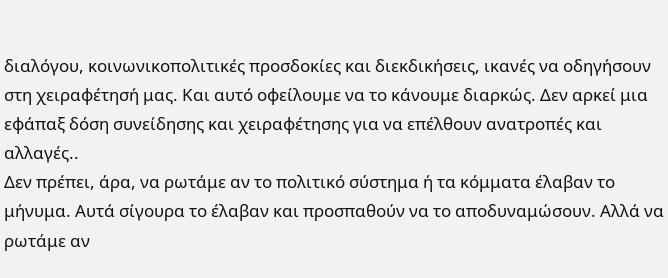διαλόγου, κοινωνικοπολιτικές προσδοκίες και διεκδικήσεις, ικανές να οδηγήσουν στη χειραφέτησή μας. Και αυτό οφείλουμε να το κάνουμε διαρκώς. Δεν αρκεί μια εφάπαξ δόση συνείδησης και χειραφέτησης για να επέλθουν ανατροπές και αλλαγές..
Δεν πρέπει, άρα, να ρωτάμε αν το πολιτικό σύστημα ή τα κόμματα έλαβαν το μήνυμα. Αυτά σίγουρα το έλαβαν και προσπαθούν να το αποδυναμώσουν. Αλλά να ρωτάμε αν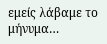εμείς λάβαμε το μήνυμα…